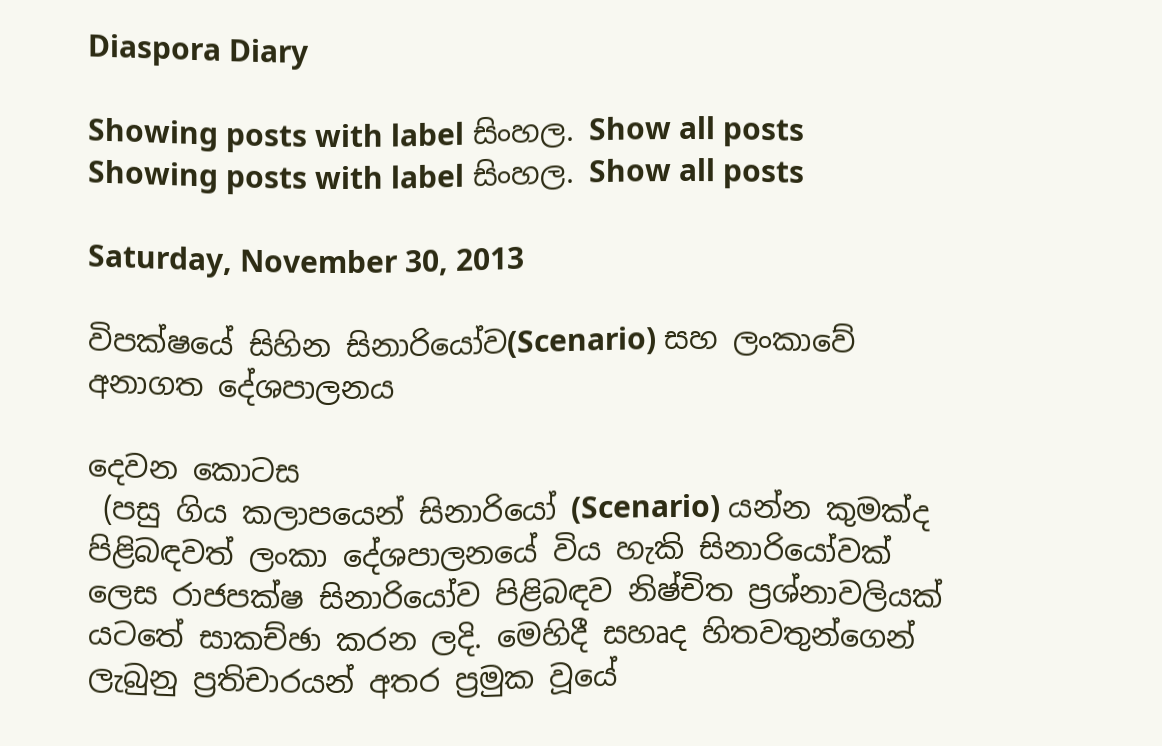Diaspora Diary

Showing posts with label සිංහල. Show all posts
Showing posts with label සිංහල. Show all posts

Saturday, November 30, 2013

විපක්ෂයේ සිහින සිනාරියෝව(Scenario) සහ ලංකාවේ අනාගත දේශපාලනය

දෙවන කොටස
 (පසු ගිය කලාපයෙන් සිනාරියෝ (Scenario) යන්න කුමක්ද පිළිබඳවත් ලංකා දේශපාලනයේ විය හැකි සිනාරියෝවක් ලෙස රාජපක්ෂ සිනාරියෝව පිළිබඳව නිෂ්චිත ප්‍රශ්නාවලියක් යටතේ සාකච්ඡා කරන ලදි. මෙහිදී සහෘද හිතවතුන්ගෙන් ලැබුනු ප්‍රතිචාරයන් අතර ප්‍රමුක වූයේ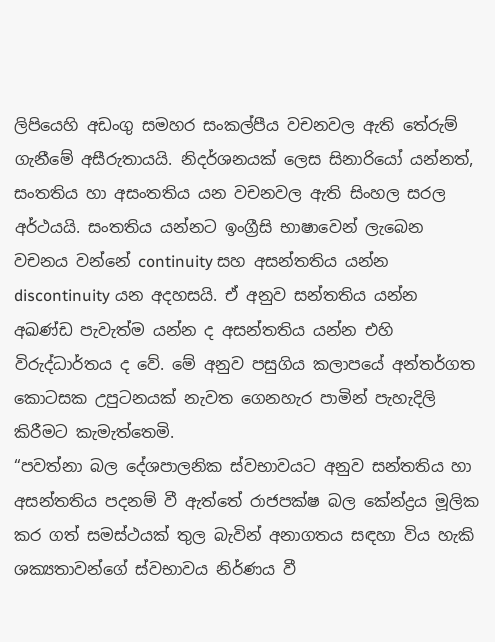ලිපියෙහි අඩංගු සමහර සංකල්පීය වචනවල ඇති තේරුම් ගැනීමේ අසීරුතායයි. නිදර්ශනයක් ලෙස සිනාරියෝ යන්නත්, සංතතිය හා අසංතතිය යන වචනවල ඇති සිංහල සරල අර්ථයයි. සංතතිය යන්නට ඉංග්‍රීසි භාෂාවෙන් ලැබෙන වචනය වන්නේ continuity සහ අසන්තතිය යන්න discontinuity යන අදහසයි. ඒ අනුව සන්තතිය යන්න අඛණ්ඩ පැවැත්ම යන්න ද අසන්තතිය යන්න එහි විරුද්ධාර්තය ද වේ. මේ අනුව පසුගිය කලාපයේ අන්තර්ගත කොටසක උපුටනයක් නැවත ගෙනහැර පාමින් පැහැදිලි කිරීමට කැමැත්තෙමි.
“පවත්නා බල දේශපාලනික ස්වභාවයට අනුව සන්තතිය හා අසන්තතිය පදනම් වී ඇත්තේ රාජපක්ෂ බල කේන්ද්‍රය මූලික කර ගත් සමස්ථයක් තුල බැවින් අනාගතය සඳහා විය හැකි ශක්‍යතාවන්ගේ ස්වභාවය නිර්ණය වී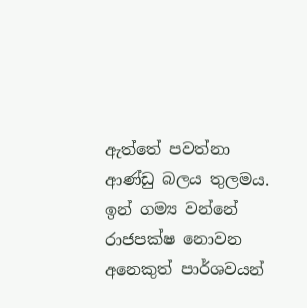ඇත්තේ පවත්නා ආණ්ඩු බලය තුලමය. ඉන් ගම්‍ය වන්නේ රාජපක්ෂ නොවන අනෙකුත් පාර්ශවයන්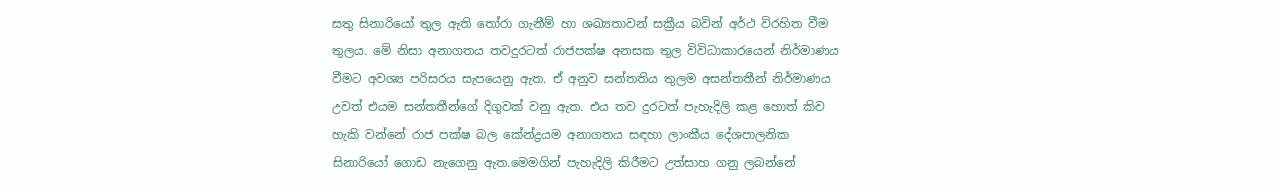සතු සිනාරියෝ තුල ඇති තෝරා ගැනීම් හා ශඛ්‍යතාවන් සක්‍රීය බවින් අර්ථ විරහිත වීම තුලය. මේ නිසා අනාගතය තවදුරටත් රාජපක්ෂ අනසක තුල විවිධාකාරයෙන් නිර්මාණය වීමට අවශ්‍ය පරිසරය සැපයෙනු ඇත. ඒ අනුව සන්තතිය තුලම අසන්තතීන් නිර්මාණය උවත් එයම සන්තතීන්ගේ දිගුවක් වනු ඇත. එය තව දුරටත් පැහැදිලි කළ හොත් කිව හැකි වන්නේ රාජ පක්ෂ බල කේන්ද්‍රයම අනාගතය සඳහා ලාංකීය දේශපාලනික සිනාරියෝ ගොඩ නැගෙනු ඇත.මෙමගින් පැහැදිලි කිරීමට උත්සාහ ගනු ලබන්නේ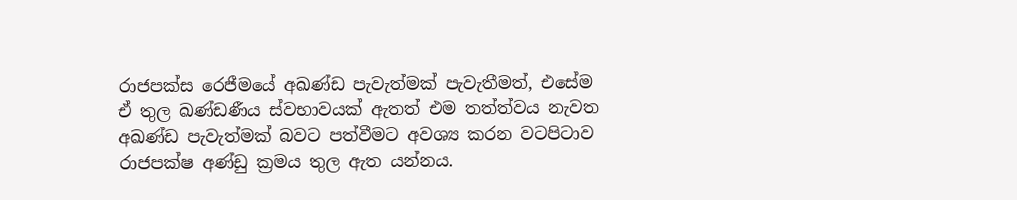රාජපක්ස රෙජීමයේ අඛණ්ඩ පැවැත්මක් පැවැතීමත්, එසේම ඒ තුල ඛණ්ඩණීය ස්වභාවයක් ඇතත් එම තත්ත්වය නැවත අඛණ්ඩ පැවැත්මක් බවට පත්වීමට අවශ්‍ය කරන වටපිටාව රාජපක්ෂ අණ්ඩු ක්‍රමය තුල ඇත යන්නය.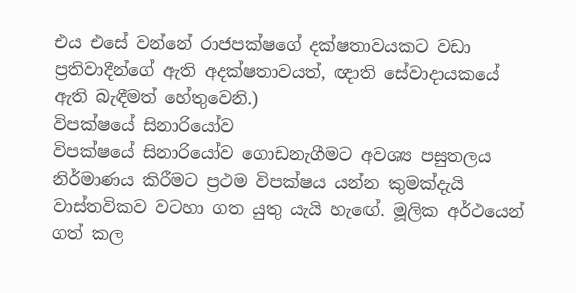එය එසේ වන්නේ රාජපක්ෂගේ දක්ෂතාවයකට වඩා ප්‍රතිවාදීන්ගේ ඇති අදක්ෂතාවයත්, ඥාති සේවාදායකයේ ඇති බැඳීමත් හේතුවෙනි.)
විපක්ෂයේ සිනාරියෝව
විපක්ෂයේ සිනාරියෝව ගොඩනැගීමට අවශ්‍ය පසුතලය නිර්මාණය කිරීමට ප්‍රථම විපක්ෂය යන්න කුමක්දැයි වාස්තවිකව වටහා ගත යුතු යැයි හැඟේ. මූලික අර්ථයෙන් ගත් කල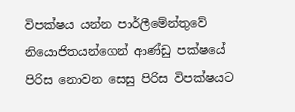විපක්ෂය යන්න පාර්ලීමේන්තුවේ නියොජිතයන්ගෙන් ආණ්ඩු පක්ෂයේ පිරිස නොවන සෙසු පිරිස විපක්ෂයට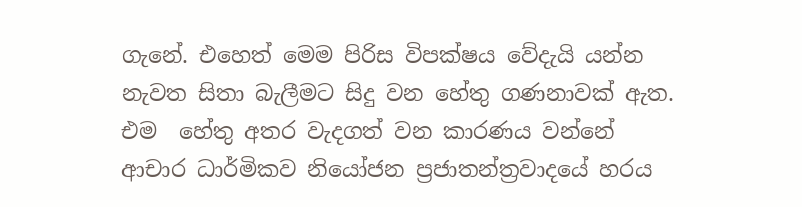ගැනේ. එහෙත් මෙම පිරිස විපක්ෂය වේදැයි යන්න නැවත සිතා බැලීමට සිදු වන හේතු ගණනාවක් ඇත. එම  හේතු අතර වැදගත් වන කාරණය වන්නේ ආචාර ධාර්මිකව නියෝජන ප්‍රජාතන්ත්‍රවාදයේ හරය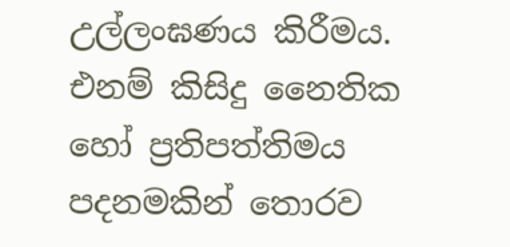උල්ලංඝණය කිරීමය. එනම් කිසිදු නෛතික හෝ ප්‍රතිපත්තිමය පදනමකින් තොරව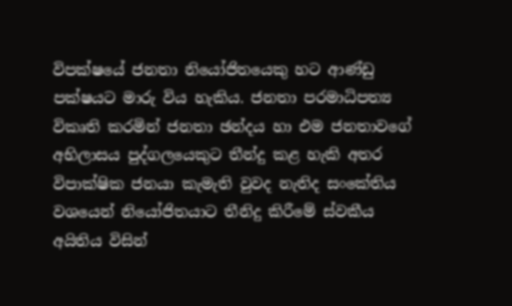විපක්ෂයේ ජනතා නියෝජිතයෙකු හට ආණ්ඩු පක්ෂයට මාරු විය හැකිය. ජනතා පරමාධිපත්‍ය විකෘති කරමින් ජනතා ඡන්දය හා එම ජනතාවගේ අභිලාසය පුද්ගලයෙකුට තීන්දු කළ හැකි අතර විපාක්ෂික ජනයා කැමැති වුවද නැතිද සංකේතිය වශයෙන් නියෝජිතයාට තීනිදු කිරීමේ ස්වකීය අයිතිය විසින්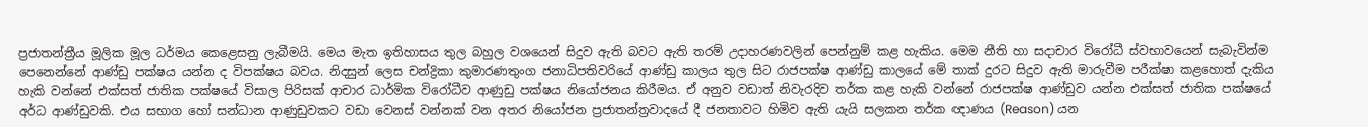ප්‍රජාතන්ත්‍රීය මූලික මූල ධර්මය කෙළෙසනු ලැබීමයි. මෙය මැත ඉතිහාසය තුල බහුල වශයෙන් සිදුව ඇති බවට ඇති තරම් උදාහරණවලින් පෙන්නුම් කළ හැකිය. මෙම නීති හා සදාචාර විරෝධී ස්වභාවයෙන් සැබැවින්ම පෙනෙන්නේ ආණ්ඩු පක්ෂය යන්න ද විපක්ෂය බවය. නිදසුන් ලෙස චන්ද්‍රිකා කුමාරණතුංග ජනාධිපතිවරියේ ආණ්ඩු කාලය තුල සිට රාජපක්ෂ ආණ්ඩු කාලයේ මේ තාක් දුරට සිදුව ඇති මාරුවීම පරීක්ෂා කළහොත් දැකිය හැකි වන්නේ එක්සත් ජාතික පක්ෂයේ විසාල පිරිසක් ආචාර ධාර්මික විරෝධීව ආණුඩු පක්ෂය නියෝජනය කිරීමය. ඒ අනුව වඩාත් නිවැරදිව තර්ක කළ හැකි වන්නේ රාජපක්ෂ ආණ්ඩුව යන්න එක්සත් ජාතික පක්ෂයේ අර්ධ ආණ්ඩුවකි. එය සභාග හෝ සන්ධාන ආණුඩුවකට වඩා වෙනස් වන්නක් වන අතර නියෝජන ප්‍රජාතන්ත්‍රවාදයේ දී ජනතාවට හිමිව ඇති යැයි සලකන තර්ක ඥාණය (Reason) යන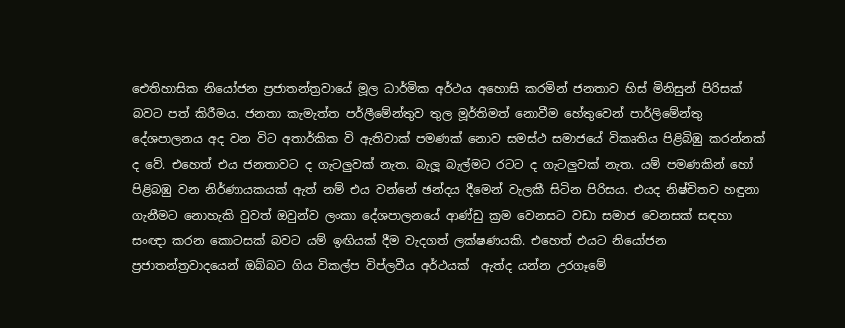ඓතිහාසික නියෝජන ප්‍රජාතන්ත්‍රවායේ මූල ධාර්මික අර්ථය අහොසි කරමින් ජනතාව හිස් මිනිසුන් පිරිසක් බවට පත් කිරීමය. ජනතා කැමැත්ත පර්ලීමේන්තුව තුල මූර්තිමත් නොවීම හේතුවෙන් පාර්ලිමේන්තු දේශපාලනය අද වන විට අතාර්කික වි ඇතිවාක් පමණක් නොව සමස්ථ සමාජයේ විකෘතිය පිළිබිඹු කරන්නක් ද වේ. එහෙත් එය ජනතාවට ද ගැටලුවක් නැත. බැලූ බැල්මට රටට ද ගැටලුවක් නැත. යම් පමණකින් හෝ පිළිබඹු වන නිර්ණායකයක් ඇත් නම් එය වන්නේ ඡන්දය දීමෙන් වැලකී සිටින පිරිසය. එයද නිෂ්චිතව හඳුනා ගැනීමට නොහැකි වුවත් ඔවුන්ව ලංකා දේශපාලනයේ ආණ්ඩු ක්‍රම වෙනසට වඩා සමාජ වෙනසක් සඳහා සංඥා කරන කොටසක් බවට යම් ඉඟියක් දීම වැදගත් ලක්ෂණයකි. එහෙත් එයට නියෝජන ප්‍රජාතන්ත්‍රවාදයෙන් ඔබ්බට ගිය විකල්ප විප්ලවීය අර්ථයක්  ඇත්ද යන්න උරගෑමේ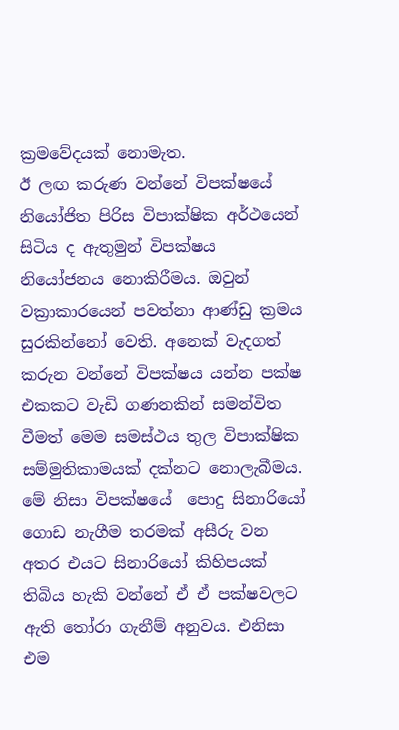ක්‍රමවේදයක් නොමැත.
ඊ ලඟ කරුණ වන්නේ විපක්ෂයේ නියෝජිත පිරිස විපාක්ෂික අර්ථයෙන් සිටිය ද ඇතුමුන් විපක්ෂය නියෝජනය නොකිරීමය. ඔවුන් වක්‍රාකාරයෙන් පවත්නා ආණ්ඩු ක්‍රමය සුරකින්නෝ වෙති. අනෙක් වැදගත් කරුන වන්නේ විපක්ෂය යන්න පක්ෂ එකකට වැඩි ගණනකින් සමන්විත වීමත් මෙම සමස්ථය තුල විපාක්ෂික සම්මුතිකාමයක් දක්නට නොලැබීමය. මේ නිසා විපක්ෂයේ  පොදු සිනාරියෝ ගොඩ නැගීම තරමක් අසීරු වන අතර එයට සිනාරියෝ කිහිපයක් තිබිය හැකි වන්නේ ඒ ඒ පක්ෂවලට ඇති තෝරා ගැනීම් අනුවය. එනිසා එම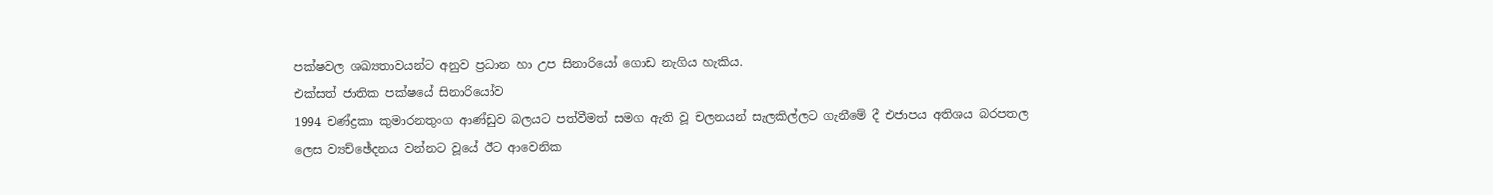පක්ෂවල ශඛ්‍යතාවයන්ට අනුව ප්‍රධාන හා උප සිනාරියෝ ගොඩ නැගිය හැකිය.
එක්සත් ජාතික පක්ෂයේ සිනාරියෝව
1994 චණ්ද්‍රකා කුමාරනතුංග ආණ්ඩුව බලයට පත්වීමත් සමග ඇති වූ චලනයන් සැලකිල්ලට ගැනීමේ දී එජාපය අතිශය බරපතල ලෙස ව්‍යච්ඡේදනය වන්නට වූයේ ඊට ආවෙනික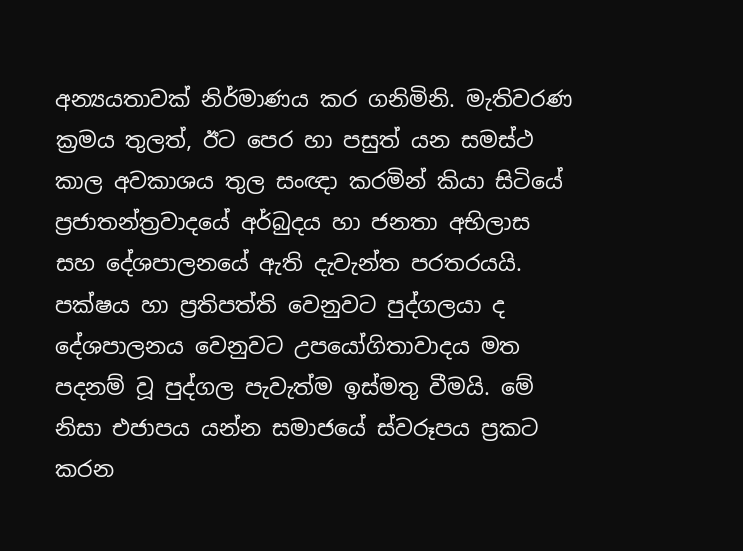අන්‍යයතාවක් නිර්මාණය කර ගනිමිනි. මැතිවරණ ක්‍රමය තුලත්, ඊට පෙර හා පසුත් යන සමස්ථ කාල අවකාශය තුල සංඥා කරමින් කියා සිටියේ ප්‍රජාතන්ත්‍රවාදයේ අර්බුදය හා ජනතා අභිලාස සහ දේශපාලනයේ ඇති දැවැන්ත පරතරයයි. පක්ෂය හා ප්‍රතිපත්ති වෙනුවට පුද්ගලයා ද දේශපාලනය වෙනුවට උපයෝගිතාවාදය මත පදනම් වූ පුද්ගල පැවැත්ම ඉස්මතු වීමයි. මේ නිසා එජාපය යන්න සමාජයේ ස්වරූපය ප්‍රකට කරන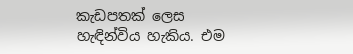කැඩපතක් ලෙස හැඳින්විය හැකිය. එම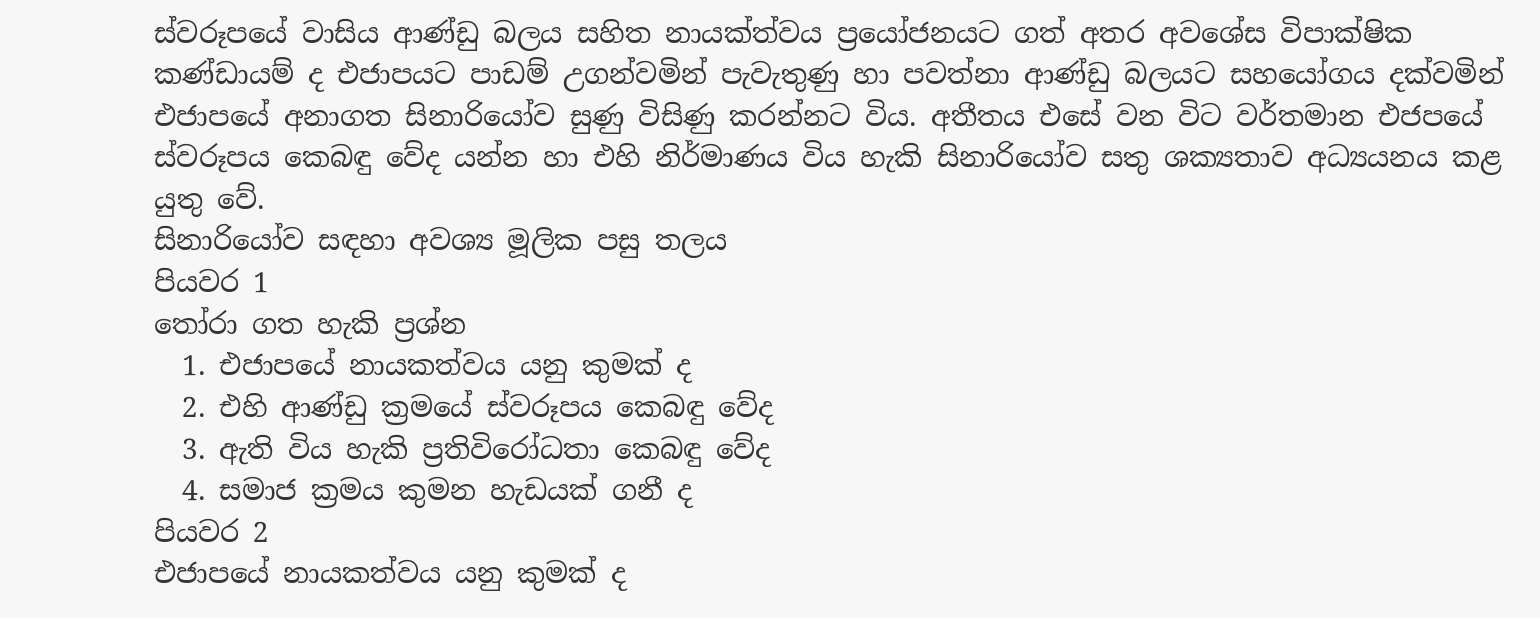ස්වරූපයේ වාසිය ආණ්ඩු බලය සහිත නායක්ත්වය ප්‍රයෝජනයට ගත් අතර අවශේස විපාක්ෂික කණ්ඩායම් ද එජාපයට පාඩම් උගන්වමින් පැවැතුණු හා පවත්නා ආණ්ඩු බලයට සහයෝගය දක්වමින් එජාපයේ අනාගත සිනාරියෝව සුණු විසිණු කරන්නට විය. අතීතය එසේ වන විට වර්තමාන එජපයේ ස්වරූපය කෙබඳු වේද යන්න හා එහි නිර්මාණය විය හැකි සිනාරියෝව සතු ශක්‍යතාව අධ්‍යයනය කළ යුතු වේ.
සිනාරියෝව සඳහා අවශ්‍ය මූලික පසු තලය
පියවර 1
තෝරා ගත හැකි ප්‍රශ්න
  1. එජාපයේ නායකත්වය යනු කුමක් ද
  2. එහි ආණ්ඩු ක්‍රමයේ ස්වරූපය කෙබඳු වේද
  3. ඇති විය හැකි ප්‍රතිවිරෝධතා කෙබඳු වේද
  4. සමාජ ක්‍රමය කුමන හැඩයක් ගනී ද
පියවර 2
එජාපයේ නායකත්වය යනු කුමක් ද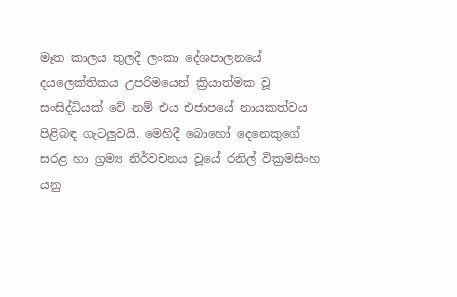මෑත කාලය තුලදී ලංකා දේශපාලනයේ දයලෙක්තිකය උපරිමයෙන් ක්‍රියාත්මක වූ සංසිද්ධියක් වේ නම් එය එජාපයේ නායකත්වය පිළිබඳ ගැටලුවයි. මෙහිදී බොහෝ දෙනෙකුගේ සරළ හා ග්‍රම්‍ය නිර්වචනය වූයේ රනිල් වික්‍රමසිංහ යනු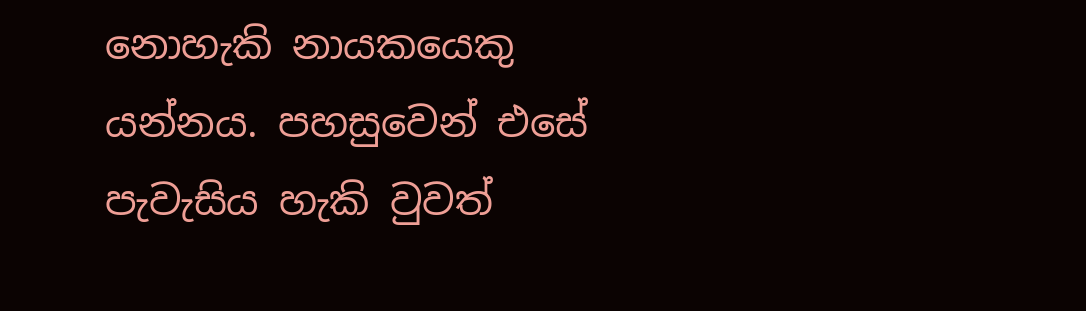නොහැකි නායකයෙකු යන්නය. පහසුවෙන් එසේ පැවැසිය හැකි වුවත්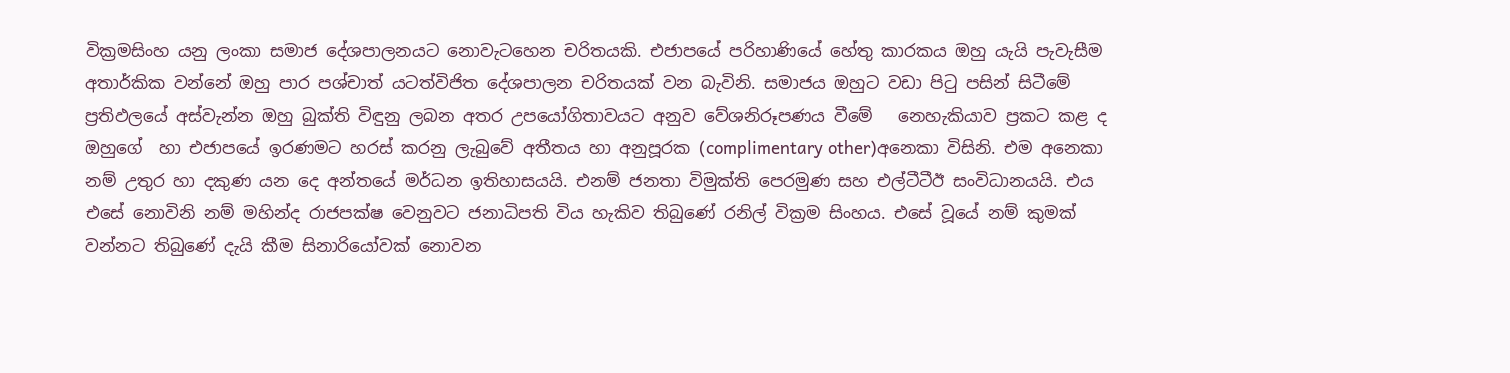වික්‍රමසිංහ යනු ලංකා සමාජ දේශපාලනයට නොවැටහෙන චරිතයකි. එජාපයේ පරිහාණියේ හේතු කාරකය ඔහු යැයි පැවැසීම අතාර්කික වන්නේ ඔහු පාර පශ්චාත් යටත්විජිත දේශපාලන චරිතයක් වන බැවිනි. සමාජය ඔහුට වඩා පිටු පසින් සිටීමේ ප්‍රතිඵලයේ අස්වැන්න ඔහු බුක්ති විඳුනු ලබන අතර උපයෝගිතාවයට අනුව වේශනිරූපණය වීමේ   නෙහැකියාව ප්‍රකට කළ ද ඔහුගේ  හා එජාපයේ ඉරණමට හරස් කරනු ලැබුවේ අතීතය හා අනුපූරක (complimentary other)අනෙකා විසිනි. එම අනෙකා නම් උතුර හා දකුණ යන දෙ අන්තයේ මර්ධන ඉතිහාසයයි. එනම් ජනතා විමුක්ති පෙරමුණ සහ එල්ටීටීඊ සංවිධානයයි. එය එසේ නොවිනි නම් මහින්ද රාජපක්ෂ වෙනුවට ජනාධිපති විය හැකිව තිබුණේ රනිල් වික්‍රම සිංහය. එසේ වූයේ නම් කුමක් වන්නට තිබුණේ දැයි කීම සිනාරියෝවක් නොවන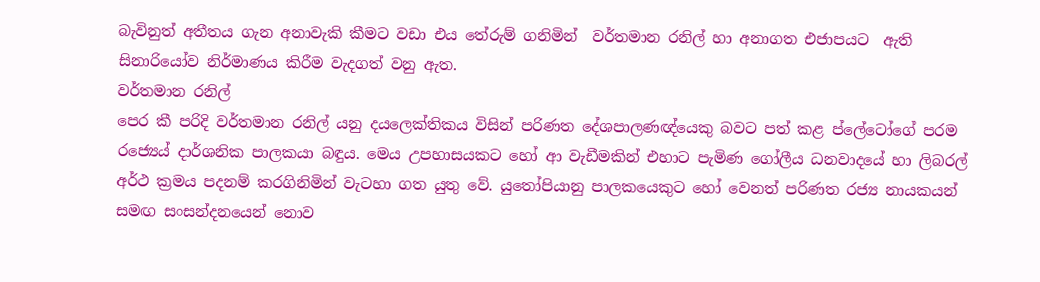බැවිනුත් අතීතය ගැන අනාවැකි කීමට වඩා එය තේරුම් ගනිමින්  වර්තමාන රනිල් හා අනාගත එජාපයට  ඇති සිනාරියෝව නිර්මාණය කිරීම වැදගත් වනු ඇත.
වර්තමාන රනිල්
පෙර කී පරිදි වර්තමාන රනිල් යනු දයලෙක්තිකය විසින් පරිණත දේශපාලණඥ්යෙකු බවට පත් කළ ප්ලේටෝගේ පරම රජ්‍යෙය් දාර්ශනික පාලකයා බඳුය. මෙය උපහාසයකට හෝ ආ වැඩීමකින් එහාට පැමිණ ගෝලීය ධනවාදයේ හා ලිබරල් අර්ථ ක්‍රමය පදනම් කරගිනිමින් වැටහා ගත යුතු වේ. යුතෝපියානු පාලකයෙකුට හෝ වෙනත් පරිණත රජ්‍ය නායකයන් සමඟ සංසන්දනයෙන් නොව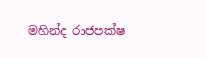මහින්ද රාජපක්ෂ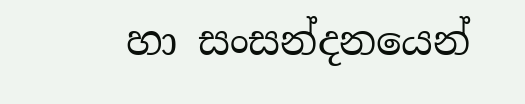හා සංසන්දනයෙන්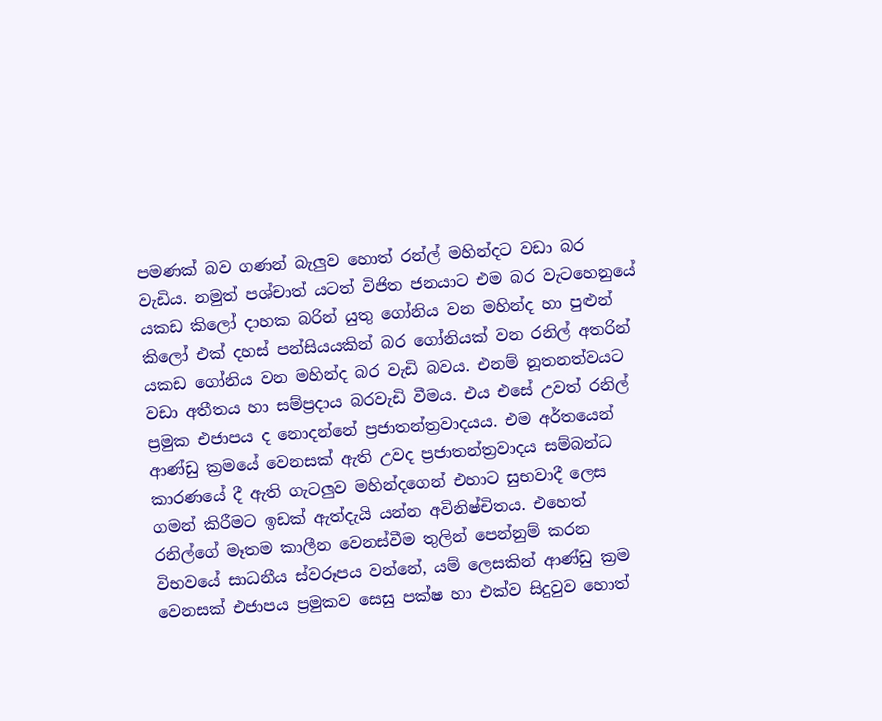පමණක් බව ගණන් බැලුව හොත් රන්ල් මහින්දට වඩා බර වැඩිය. නමුත් පශ්චාත් යටත් විජිත ජනයාට එම බර වැටහෙනුයේ යකඩ කිලෝ දාහක බරින් යුතු ගෝනිය වන මහින්ද හා පුළුන් කිලෝ එක් දහස් පන්සියයකින් බර ගෝනියක් වන රනිල් අතරින් යකඩ ගෝනිය වන මහින්ද බර වැඩි බවය. එනම් නූතනත්වයට වඩා අතීතය හා සම්ප්‍රදාය බරවැඩි වීමය. එය එසේ උවත් රනිල්  ප්‍රමුක එජාපය ද නොදන්නේ ප්‍රජාතන්ත්‍රවාදයය. එම අර්තයෙන් ආණ්ඩු ක්‍රමයේ වෙනසක් ඇති උවද ප්‍රජාතන්ත්‍රවාදය සම්බන්ධ කාරණයේ දී ඇති ගැටලුව මහින්දගෙන් එහාට සුභවාදී ලෙස ගමන් කිරීමට ඉඩක් ඇත්දැයි යන්න අවිනිෂ්චිතය. එහෙත් රනිල්ගේ මෑතම කාලීන වෙනස්වීම තුලින් පෙන්නුම් කරන විභවයේ සාධනීය ස්වරූපය වන්නේ, යම් ලෙසකින් ආණ්ඩු ක්‍රම වෙනසක් එජාපය ප්‍රමුකව සෙසු පක්ෂ හා එක්ව සිදුවුව හොත්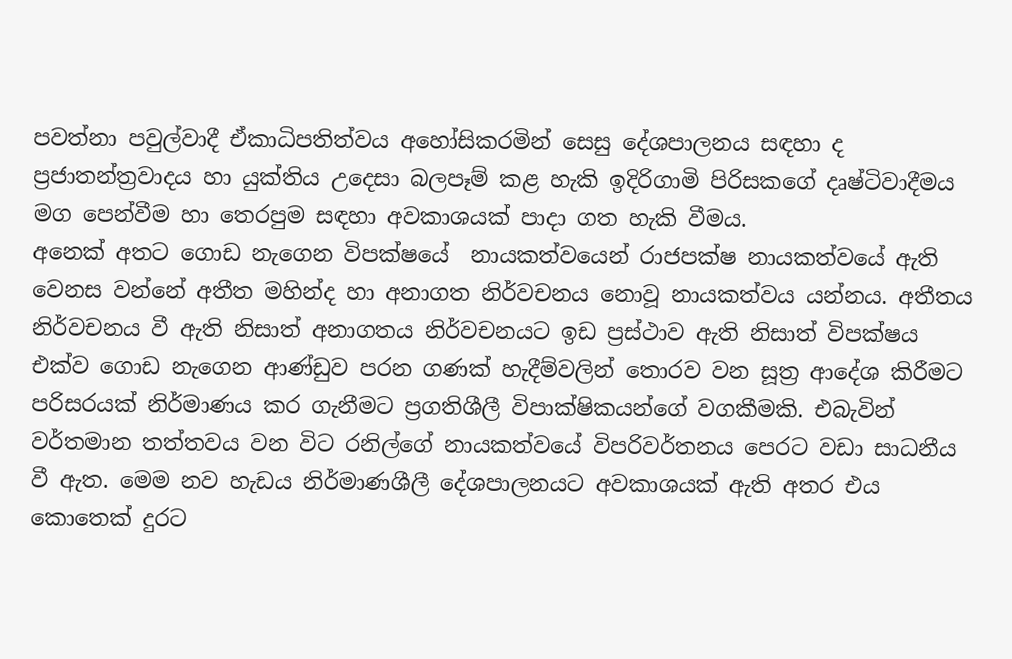පවත්නා පවුල්වාදී ඒකාධිපතිත්වය අහෝසිකරමින් සෙසු දේශපාලනය සඳහා ද ප්‍රජාතන්ත්‍රවාදය හා යුක්තිය උදෙසා බලපෑම් කළ හැකි ඉදිරිගාමි පිරිසකගේ දෘෂ්ටිවාදීමය මග පෙන්වීම හා තෙරපුම සඳහා අවකාශයක් පාදා ගත හැකි වීමය.
අනෙක් අතට ගොඩ නැගෙන විපක්ෂයේ  නායකත්වයෙන් රාජපක්ෂ නායකත්වයේ ඇති වෙනස වන්නේ අතීත මහින්ද හා අනාගත නිර්වචනය නොවූ නායකත්වය යන්නය. අතීතය නිර්වචනය වී ඇති නිසාත් අනාගතය නිර්වචනයට ඉඩ ප්‍රස්ථාව ඇති නිසාත් විපක්ෂය  එක්ව ගොඩ නැගෙන ආණ්ඩුව පරන ගණක් හැදීම්වලින් තොරව වන සූත්‍ර ආදේශ කිරීමට පරිසරයක් නිර්මාණය කර ගැනීමට ප්‍රගතිශීලී විපාක්ෂිකයන්ගේ වගකීමකි. එබැවින් වර්තමාන තත්තවය වන විට රනිල්ගේ නායකත්වයේ විපරිවර්තනය පෙරට වඩා සාධනීය වී ඇත. මෙම නව හැඩය නිර්මාණශීලී දේශපාලනයට අවකාශයක් ඇති අතර එය කොතෙක් දුරට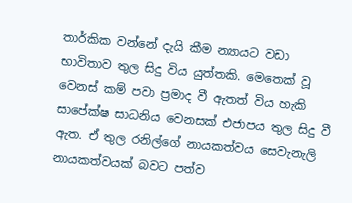තාර්කික වන්නේ දැයි කීම න්‍යායට වඩා භාවිතාව තුල සිදු විය යුත්තකි. මෙතෙක් වූ වෙනස් කම් පවා ප්‍රමාද වී ඇතත් විය හැකි සාපේක්ෂ සාධනිය වෙනසක් එජාපය තුල සිදු වී ඇත. ඒ තුල රනිල්ගේ නායකත්වය සෙවැනැලි නායකත්වයක් බවට පත්ව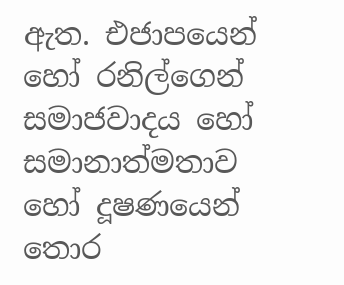ඇත. එජාපයෙන් හෝ රනිල්ගෙන් සමාජවාදය හෝ සමානාත්මතාව හෝ දූෂණයෙන් තොර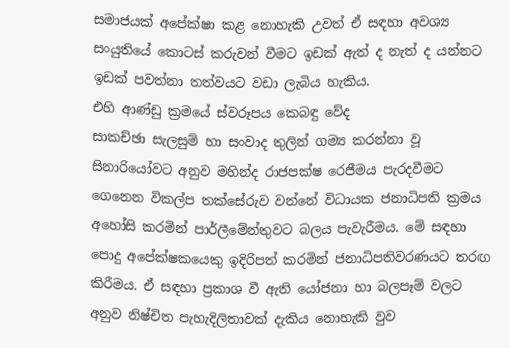සමාජයක් අපේක්ෂා කළ නොහැකි උවත් ඒ සඳහා අවශ්‍ය සංයුතියේ කොටස් කරුවන් වීමට ඉඩක් ඇත් ද නැත් ද යන්නට ඉඩක් පවත්නා තත්වයට වඩා ලැබිය හැකිය.
එහි ආණ්ඩු ක්‍රමයේ ස්වරූපය කෙබඳු වේද
සාකච්ඡා සැලසුම් හා සංවාද තුලින් ගම්‍ය කරන්නා වූ සිනාරියෝවට අනුව මහින්ද රාජපක්ෂ රෙජීමය පැරදවීමට ගෙනෙන විකල්ප තක්සේරුව වන්නේ විධායක ජනාධිපති ක්‍රමය අහෝසි කරමින් පාර්ලීමේන්තුවට බලය පැවැරීමය. මේ සඳහා පොදු අපේක්ෂකයෙකු ඉදිරිපත් කරමින් ජනාධිපතිවරණයට තරඟ කිරීමය. ඒ සඳහා ප්‍රකාශ වී ඇති යෝජනා හා බලපෑම් වලට අනුව නිෂ්චිත පැහැදිලිතාවක් දැකිය නොහැකි වුව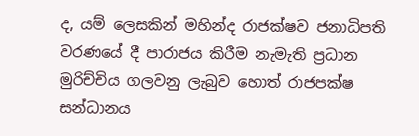ද, යම් ලෙසකින් මහින්ද රාජක්ෂව ජනාධිපති වරණයේ දී පාරාජය කිරීම නැමැති ප්‍රධාන මුරිච්චිය ගලවනු ලැබුව හොත් රාජපක්ෂ සන්ධානය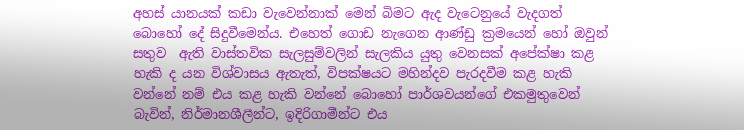අහස් යානයක් කඩා වැවෙන්නාක් මෙන් බිමට ඇද වැටෙනුයේ වැදගත් බොහෝ දේ සිදුවීමෙන්ය. එහෙත් ගොඩ නැගෙන ආණ්ඩු ක්‍රමයෙන් හෝ ඔවුන් සතුව  ඇති වාස්තවික සැලසුම්වලින් සැලකිය යුතු වෙනසක් අපේක්ෂා කළ හැකි ද යන විශ්වාසය ඇතැත්, විපක්ෂයට මහින්දව පැරදවීම කළ හැකි වන්නේ නම් එය කළ හැකි වන්නේ බොහෝ පාර්ශවයන්ගේ එකමුතුවෙන් බැවින්, නිර්මානශීලීන්ට, ඉදිරිගාමීන්ට එය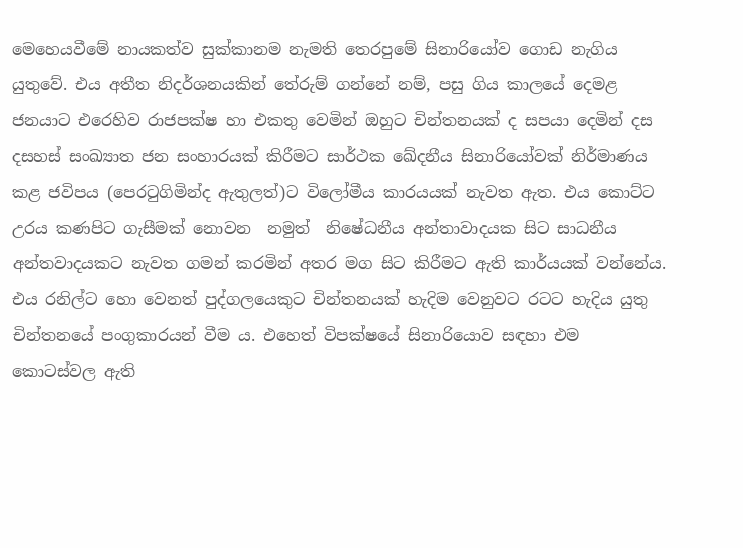මෙහෙයවීමේ නායකත්ව සුක්කානම නැමති තෙරපුමේ සිනාරියෝව ගොඩ නැගිය යුතුවේ. එය අතීත නිදර්ශනයකින් තේරුම් ගන්නේ නම්, පසු ගිය කාලයේ දෙමළ ජනයාට එරෙහිව රාජපක්ෂ හා එකතු වෙමින් ඔහුට චින්තනයක් ද සපයා දෙමින් දස දසහස් සංඛ්‍යාත ජන සංහාරයක් කිරීමට සාර්ථක ඛේදනීය සිනාරියෝවක් නිර්මාණය කළ ජවිපය (පෙරටුගිමින්ද ඇතුලත්)ට විලෝමීය කාරයයක් නැවත ඇත. එය කොට්ට උරය කණපිට ගැසීමක් නොවන  නමුත්  නිෂේධනීය අන්තාවාදයක සිට සාධනීය අන්තවාදයකට නැවත ගමන් කරමින් අතර මග සිට කිරීමට ඇති කාර්යයක් වන්නේය. එය රනිල්ට හො වෙනත් පුද්ගලයෙකුට චින්තනයක් හැදිම වෙනුවට රටට හැදිය යුතු චින්තනයේ පංගුකාරයන් වීම ය. එහෙත් විපක්ෂයේ සිනාරියොව සඳහා එම කොටස්වල ඇති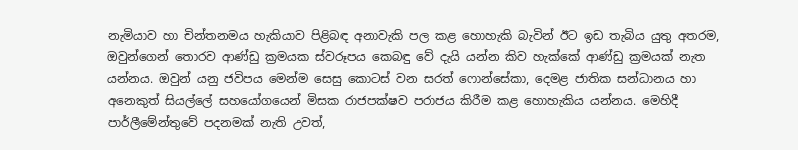නැමියාව හා චින්තනමය හැකියාව පිළිබඳ අනාවැකි පල කළ හොහැකි බැවින් ඊට ඉඩ තැබිය යුතු අතරම, ඔවුන්ගෙන් තොරව ආණ්ඩු ක්‍රමයක ස්වරූපය කෙබඳු වේ දැයි යන්න කිව හැක්කේ ආණ්ඩු ක්‍රමයක් නැත යන්නය. ඔවුන් යනු ජවිපය මෙන්ම සෙසු කොටස් වන සරත් ෆොන්සේකා, දෙමළ ජාතික සන්ධානය හා අනෙකුත් සියල්ලේ සහයෝගයෙන් මිසක රාජපක්ෂව පරාජය කිරීම කළ හොහැකිය යන්නය. මෙහිදී පාර්ලීමේන්තුවේ පදනමක් නැති උවත්,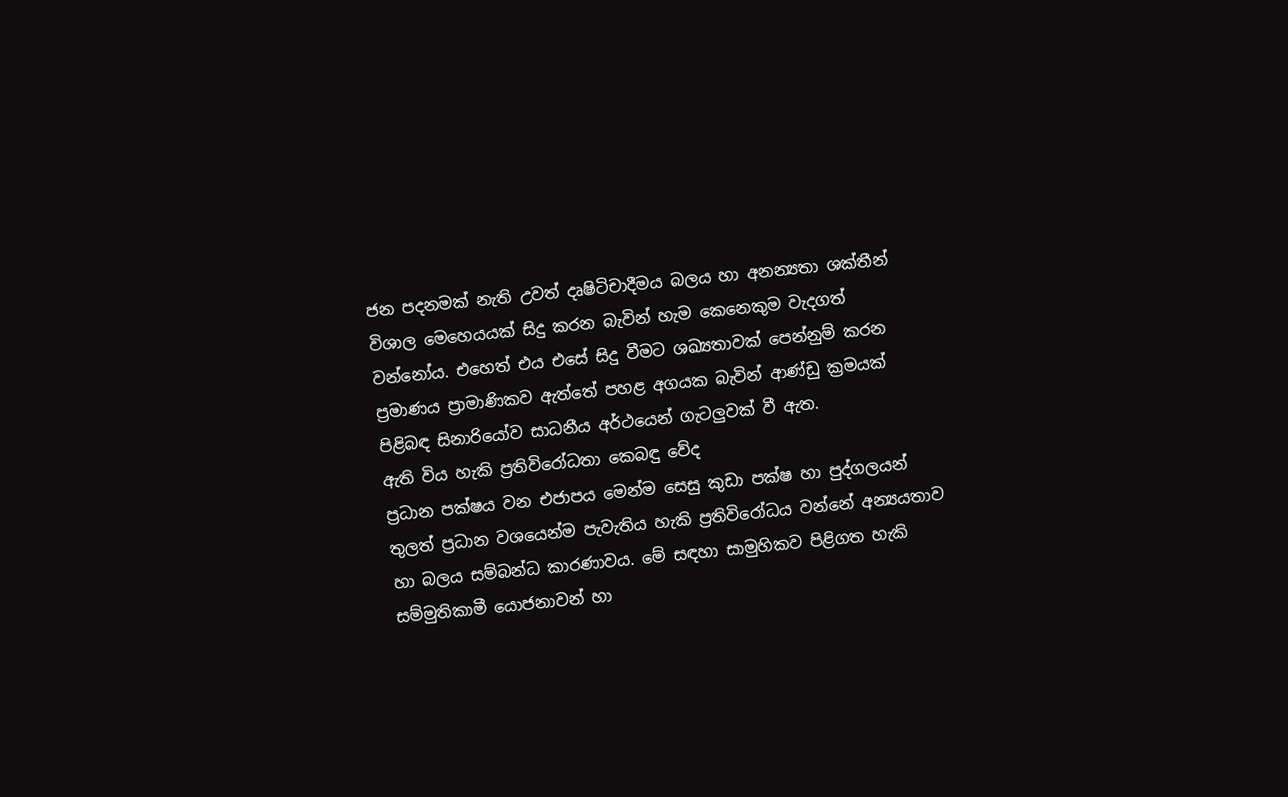ජන පදනමක් නැති උවත් දෘෂිටිචාදීමය බලය හා අනන්‍යතා ශක්තීන් විශාල මෙහෙයයක් සිදු කරන බැවින් හැම කෙනෙකුම වැදගත් වන්නෝය. එහෙත් එය එසේ සිදු වීමට ශඛ්‍යතාවක් පෙන්නුම් කරන ප්‍රමාණය ප්‍රාමාණිකව ඇත්තේ පහළ අගයක බැවින් ආණ්ඩු ක්‍රමයක් පිළිබඳ සිනාරියෝව සාධනීය අර්ථයෙන් ගැටලුවක් වී ඇත.
ඇති විය හැකි ප්‍රතිවිරෝධතා කෙබඳු වේද
ප්‍රධාන පක්ෂය වන එජාපය මෙන්ම සෙසු කුඩා පක්ෂ හා පුද්ගලයන් තුලත් ප්‍රධාන වශයෙන්ම පැවැතිය හැකි ප්‍රතිවිරෝධය වන්නේ අන්‍යයතාව හා බලය සම්බන්ධ කාරණාවය. මේ සඳහා සාමුහිකව පිළිගත හැකි සම්මුතිකාමී යොජනාවන් හා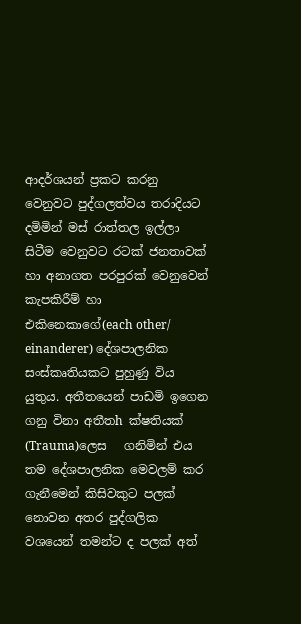ආදර්ශයන් ප්‍රකට කරනු වෙනුවට පුද්ගලත්වය තරාදියට දමිමින් මස් රාත්තල ඉල්ලා සිටීම වෙනුවට රටක් ජනතාවක් හා අනාගත පරපුරක් වෙනුවෙන් කැපකිරීම් හා එකිනෙකාගේ(each other/ einanderer) දේශපාලනික සංස්කෘතියකට පුහුණු විය යුතුය. අතීතයෙන් පාඩමි ඉගෙන ගනු විනා අතීතh ක්ෂතියක් (Trauma)ලෙස   ගනිමින් එය තම දේශපාලනික මෙවලම් කර ගැනීමෙන් කිසිවකුට පලක් නොවන අතර පුද්ගලික වශයෙන් තමන්ට ද පලක් අත්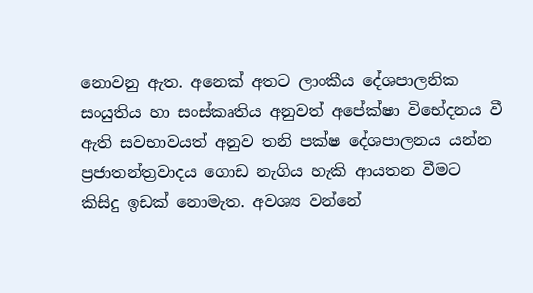නොවනු ඇත. අනෙක් අතට ලාංකීය දේශපාලනික සංයුතිය හා සංස්කෘතිය අනුවත් අපේක්ෂා විභේදනය වී ඇති සවභාවයත් අනුව තනි පක්ෂ දේශපාලනය යන්න ප්‍රජාතන්ත්‍රවාදය ගොඩ නැගිය හැකි ආයතන වීමට කිසිදු ඉඩක් නොමැත. අවශ්‍ය වන්නේ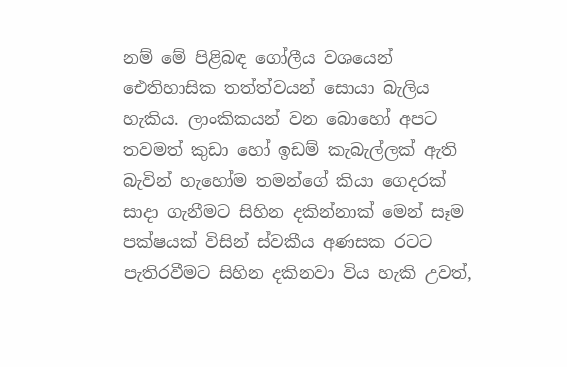නම් මේ පිළිබඳ ගෝලීය වශයෙන් ඓතිහාසික තත්ත්වයන් සොයා බැලිය හැකිය. ලාංකිකයන් වන බොහෝ අපට තවමත් කුඩා හෝ ඉඩම් කැබැල්ලක් ඇති බැවින් හැහෝම තමන්ගේ කියා ගෙදරක් සාදා ගැනීමට සිහින දකින්නාක් මෙන් සෑම පක්ෂයක් විසින් ස්වකීය අණසක රටට පැතිරවීමට සිහින දකිනවා විය හැකි උවත්,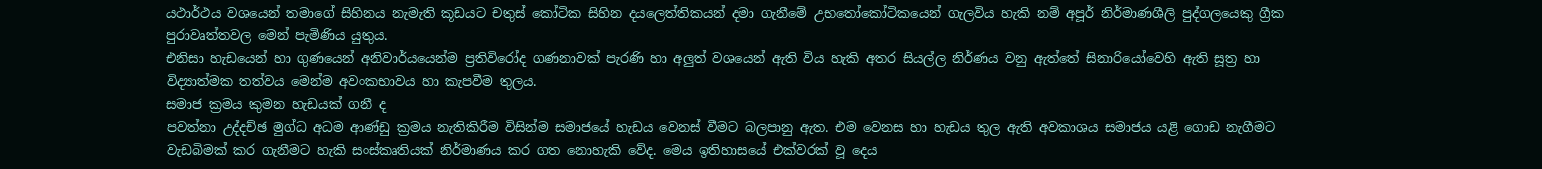යථාර්ථය වශයෙන් තමාගේ සිහිනය නැමැති කූඩයට චතුස් කෝටික සිහින දයලෙත්තිකයන් දමා ගැනීමේ උභතෝකෝටිකයෙන් ගැලවිය හැකි නම් අපූර් නිර්මාණශීලි පුද්ගලයෙකු ග්‍රීක පුරාවෘත්තවල මෙන් පැමිණිය යුතුය.
එනිසා හැඩයෙන් හා ගුණයෙන් අනිවාර්යයෙන්ම ප්‍රතිවිරෝද ගණනාවක් පැරණි හා අලුත් වශයෙන් ඇති විය හැකි අතර සියල්ල නිර්ණය වනු ඇත්තේ සිනාරියෝවෙහි ඇති සූත්‍ර හා විද්‍යාත්මක තත්වය මෙන්ම අවංකභාවය හා කැපවීම තුලය.
සමාජ ක්‍රමය කුමන හැඩයක් ගනී ද
පවත්නා උද්දච්ඡ මුග්ධ අධම ආණ්ඩු ක්‍රමය නැතිකිරීම විසින්ම සමාජයේ හැඩය වෙනස් වීමට බලපානු ඇත. එම වෙනස හා හැඩය තුල ඇති අවකාශය සමාජය යළි ගොඩ නැගීමට වැඩබිමක් කර ගැනීමට හැකි සංස්කෘතියක් නිර්මාණය කර ගත නොහැකි වේද. මෙය ඉතිහාසයේ එක්වරක් වූ දෙය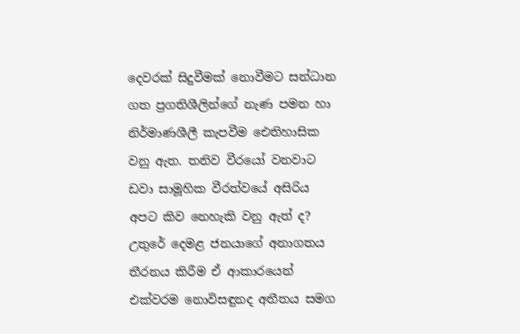දෙවරක් සිදුවීමක් නොවීමට සන්ධාන ගත ප්‍රගතිශීලින්ගේ නැණ පමන හා නිර්මාණශීලී කැපවීම ඓතිහාසික වනු ඇත. තනිව වීරයෝ වනවාට ඩවා සාමූහික වීරත්වයේ අසිරිය අපට කිව නෙහැකි වනු ඇත් ද?
උතුරේ දෙමළ ජනයාගේ අනාගතය තීරනය කිරීම ඒ ආකාරයෙන් එක්වරම නොවිසඳුනද අතීතය සමග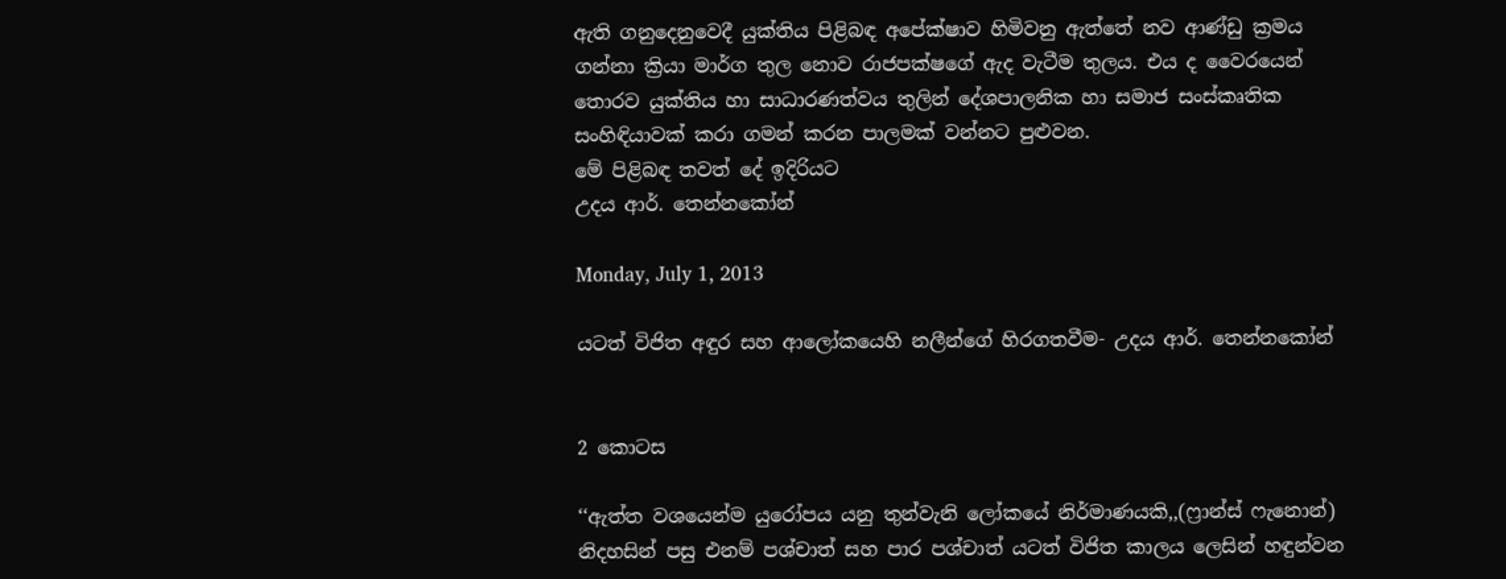ඇති ගනුදෙනුවෙදී යුක්තිය පිළිබඳ අපේක්ෂාව හිමිවනු ඇත්තේ නව ආණ්ඩු ක්‍රමය ගන්නා ක්‍රියා මාර්ග තුල නොව රාජපක්ෂගේ ඇද වැටීම තුලය. එය ද වෛරයෙන් තොරව යුක්තිය හා සාධාරණත්වය තුලින් දේශපාලනික හා සමාජ සංස්කෘතික සංහිඳියාවක් කරා ගමන් කරන පාලමක් වන්නට පුළුවන.
මේ පිළිබඳ තවත් දේ ඉදිරියට
උදය ආර්. තෙන්නකෝන්

Monday, July 1, 2013

යටත් විජිත අඳුර සහ ආලෝකයෙහි නලීන්ගේ හිරගතවීම- උදය ආර්. තෙන්නකෝන්


2 කොටස

‘‘ඇත්ත වශයෙන්ම යුරෝපය යනු තුන්වැනි ලෝකයේ නිර්මාණයකි,,(ෆ්‍රාන්ස් ෆැනොන්)
නිදහසින් පසු එනම් පශ්චාත් සහ පාර පශ්චාත් යටත් විජිත කාලය ලෙසින් හඳුන්වන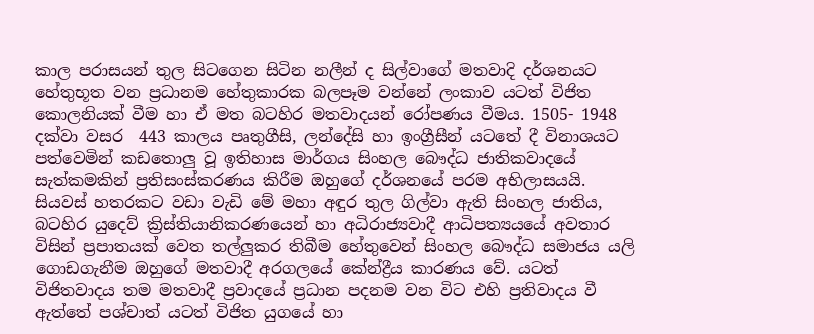කාල පරාසයන් තුල සිටගෙන සිටින නලීන් ද සිල්වාගේ මතවාදි දර්ශනයට හේතුභූත වන ප්‍රධානම හේතුකාරක බලපෑම වන්නේ ලංකාව යටත් විජිත කොලනියක් වීම හා ඒ මත බටහිර මතවාදයන් රෝපණය වීමය. 1505- 1948 දක්වා වසර  443 කාලය පෘතුගීසි, ලන්දේසි හා ඉංග්‍රීසීන් යටතේ දී විනාශයට පත්වෙමින් කඩතොලු වූ ඉතිහාස මාර්ගය සිංහල බෞද්ධ ජාතිකවාදයේ සැත්කමකින් ප්‍රතිසංස්කරණය කිරීම ඔහුගේ දර්ශනයේ පරම අභිලාසයයි. සියවස් හතරකට වඩා වැඩි මේ මහා අඳුර තුල ගිල්වා ඇති සිංහල ජාතිය, බටහිර යුදෙව් ක්‍රිස්තියානිකරණයෙන් හා අධිරාජ්‍යවාදී ආධිපත්‍යයයේ අවතාර විසින් ප්‍රපාතයක් වෙත තල්ලුකර තිබීම හේතුවෙන් සිංහල බෞද්ධ සමාජය යලි ගොඩගැනීම ඔහුගේ මතවාදී අරගලයේ කේන්ද්‍රීය කාරණය වේ. යටත් විජිතවාදය තම මතවාදී ප්‍රවාදයේ ප්‍රධාන පදනම වන විට එහි ප්‍රතිවාදය වී ඇත්තේ පශ්චාත් යටත් විජිත යුගයේ හා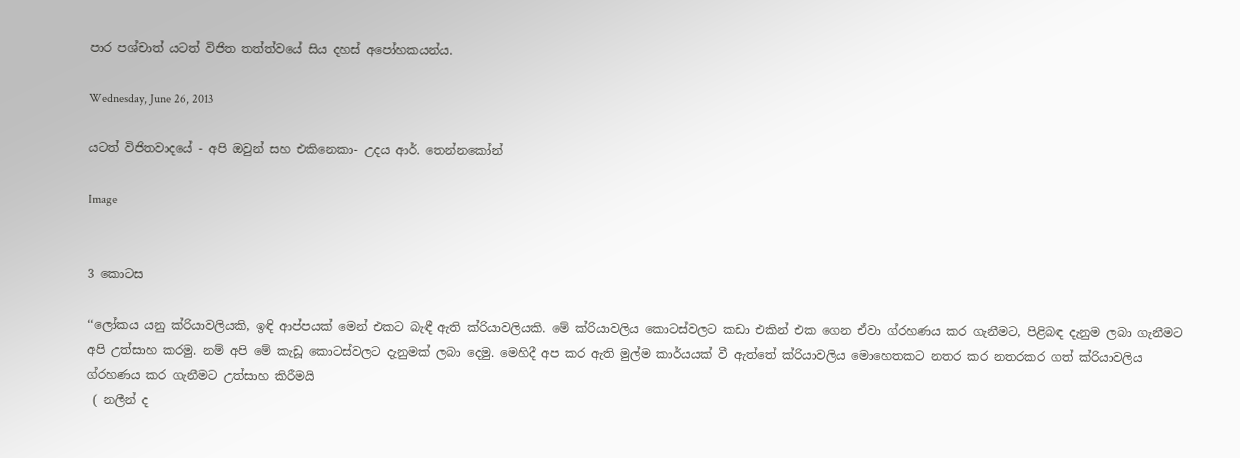පාර පශ්චාත් යටත් විජිත තත්ත්වයේ සිය දහස් අපෝහකයන්ය.

Wednesday, June 26, 2013

යටත් විජිතවාදයේ - අපි ඔවුන් සහ එකිනෙකා- උදය ආර්. තෙන්නකෝන්

Image


3 කොටස

‘‘ලෝකය යනු ක්රියාවලියකි, ඉඳි ආප්පයක් මෙන් එකට බැඳී ඇති ක්රියාවලියකි. මේ ක්රියාවලිය කොටස්වලට කඩා එකින් එක ගෙන ඒවා ග්රහණය කර ගැනීමට, පිළිබඳ දැනුම ලබා ගැනීමට අපි උත්සාහ කරමු. නම් අපි මේ කැඩූ කොටස්වලට දැනුමක් ලබා දෙමු. මෙහිදී අප කර ඇති මුල්ම කාර්යයක් වී ඇත්තේ ක්රියාවලිය මොහෙතකට නතර කර නතරකර ගත් ක්රියාවලිය ග්රහණය කර ගැනීමට උත්සාහ කිරීමයි
 ( නලීන් ද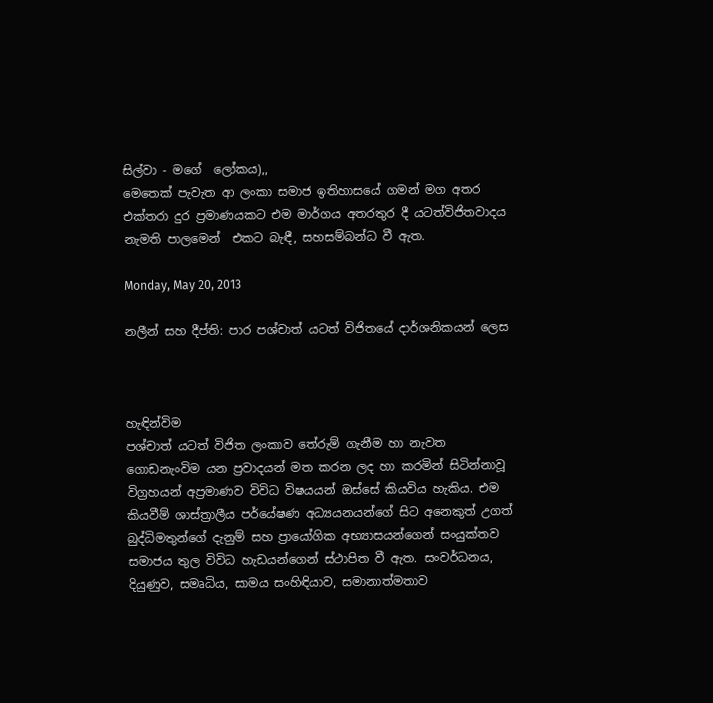සිල්වා - මගේ  ලෝකය),,
මෙතෙක් පැවැත ආ ලංකා සමාජ ඉතිහාසයේ ගමන් මග අතර එක්තරා දුර ප්‍රමාණයකට එම මාර්ගය අතරතුර දී යටත්විජිතවාදය නැමති පාලමෙන්  එකට බැඳී, සහසම්බන්ධ වී ඇත.

Monday, May 20, 2013

නලීන් සහ දීප්ති: පාර පශ්චාත් යටත් විජිතයේ දාර්ශනිකයන් ලෙස



හැඳින්විම
පශ්චාත් යටත් විජිත ලංකාව තේරුම් ගැනීම හා නැවත ගොඩනැංවිම යන ප්‍රවාදයන් මත කරන ලද හා කරමින් සිටින්නාවූ විග්‍රහයන් අප්‍රමාණව විවිධ විෂයයන් ඔස්සේ කියවිය හැකිය. එම කියවීම් ශාස්ත්‍රාලීය පර්යේෂණ අධ්‍යයනයන්ගේ සිට අනෙකුත් උගත් බුද්ධිමතුන්ගේ දැනුම් සහ ප්‍රායෝගික අභ්‍යාසයන්ගෙන් සංයුක්තව සමාජය තුල විවිධ හැඩයන්ගෙන් ස්ථාපිත වී ඇත. සංවර්ධනය, දියුණුව, සමෘධිය, සාමය සංහිඳියාව, සමානාත්මතාව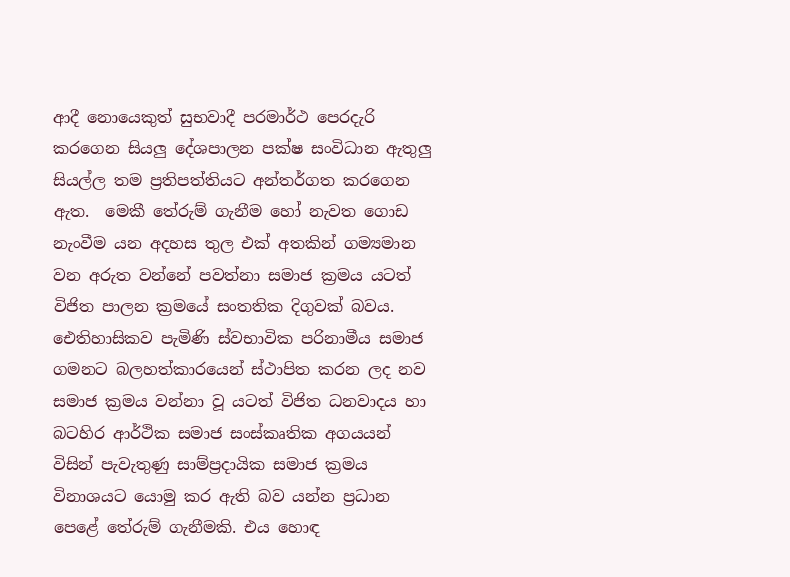ආදී නොයෙකුත් සුභවාදී පරමාර්ථ පෙරදැරි කරගෙන සියලු දේශපාලන පක්ෂ සංවිධාන ඇතුලු සියල්ල තම ප්‍රතිපත්තියට අන්තර්ගත කරගෙන ඇත.  මෙකී තේරුම් ගැනීම හෝ නැවත ගොඩ නැංවීම යන අදහස තුල එක් අතකින් ගම්‍යමාන වන අරුත වන්නේ පවත්නා සමාජ ක්‍රමය යටත් විජිත පාලන ක්‍රමයේ සංතතික දිගුවක් බවය. ඓතිහාසිකව පැමිණි ස්වභාවික පරිනාමීය සමාජ ගමනට බලහත්කාරයෙන් ස්ථාපිත කරන ලද නව සමාජ ක්‍රමය වන්නා වූ යටත් විජිත ධනවාදය හා බටහිර ආර්ථික සමාජ සංස්කෘතික අගයයන් විසින් පැවැතුණු සාම්ප්‍රදායික සමාජ ක්‍රමය විනාශයට යොමු කර ඇති බව යන්න ප්‍රධාන පෙළේ තේරුම් ගැනීමකි. එය හොඳ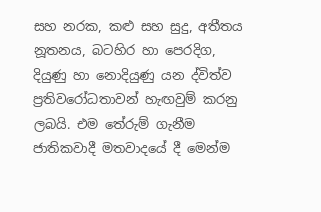සහ නරක, කළු සහ සුදු, අතීතය නූතනය, බටහිර හා පෙරදිග, දියුණු හා නොදියුණු යන ද්විත්ව ප්‍රතිවරෝධතාවන් හැඟවුම් කරනු ලබයි. එම තේරුම් ගැනීම ජාතිකවාදී මතවාදයේ දී මෙන්ම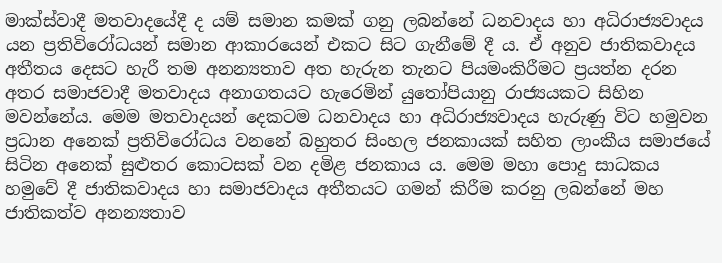මාක්ස්වාදී මතවාදයේදී ද යම් සමාන කමක් ගනු ලබන්නේ ධනවාදය හා අධිරාජ්‍යවාදය යන ප්‍රතිවිරෝධයන් සමාන ආකාරයෙන් එකට සිට ගැනීමේ දී ය. ඒ අනුව ජාතිකවාදය අතීතය දෙසට හැරී තම අනන්‍යතාව අත හැරුන තැනට පියමංකිරීමට ප්‍රයත්න දරන අතර සමාජවාදී මතවාදය අනාගතයට හැරෙමින් යුතෝපියානු රාජ්‍යයකට සිහින මවන්නේය. මෙම මතවාදයන් දෙකටම ධනවාදය හා අධිරාජ්‍යවාදය හැරුණු විට හමුවන ප්‍රධාන අනෙක් ප්‍රතිවිරෝධය වනනේ බහුතර සිංහල ජනකායක් සහිත ලාංකීය සමාජයේ සිටින අනෙක් සුළුතර කොටසක් වන දමිළ ජනකාය ය. මෙම මහා පොදු සාධකය හමුවේ දී ජාතිකවාදය හා සමාජවාදය අතීතයට ගමන් කිරීම කරනු ලබන්නේ මහ ජාතිකත්ව අනන්‍යතාව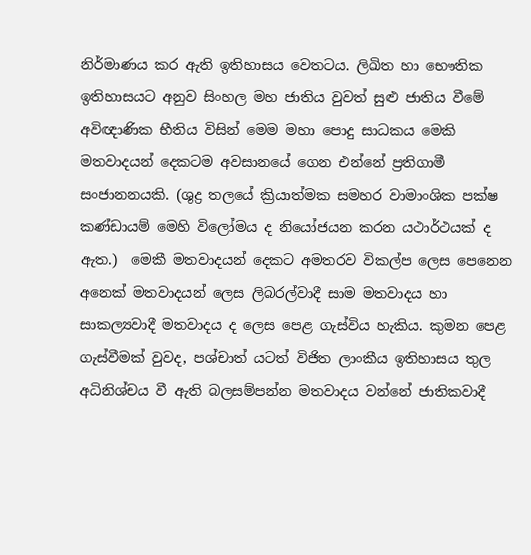නිර්මාණය කර ඇති ඉතිහාසය වෙතටය. ලිඛිත හා භෞතික ඉතිහාසයට අනුව සිංහල මහ ජාතිය වුවත් සුළු ජාතිය වීමේ අවිඥාණික භීතිය විසින් මෙම මහා පොදු සාධකය මෙකි මතවාදයන් දෙකටම අවසානයේ ගෙන එන්නේ ප්‍රතිගාමී සංජානනයකි. (ශුද්‍ර තලයේ ක්‍රියාත්මක සමහර වාමාංශික පක්ෂ කණ්ඩායම් මෙහි විලෝමය ද නියෝජයන කරන යථාර්ථයක් ද ඇත.)  මෙකී මතවාදයන් දෙකට අමතරව විකල්ප ලෙස පෙනෙන අනෙක් මතවාදයන් ලෙස ලිබරල්වාදී සාම මතවාදය හා සාකල්‍යවාදී මතවාදය ද ලෙස පෙළ ගැස්විය හැකිය. කුමන පෙළ ගැස්වීමක් වුවද, පශ්චාත් යටත් විජිත ලාංකීය ඉතිහාසය තුල අධිනිශ්චය වී ඇති බලසම්පන්න මතවාදය වන්නේ ජාතිකවාදී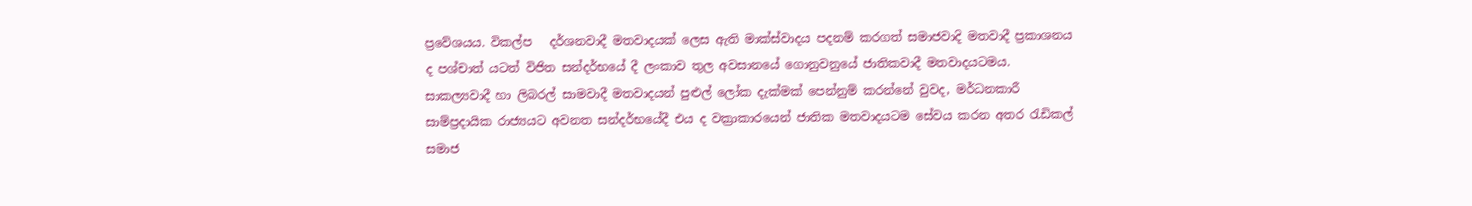ප්‍රවේශයය. විකල්ප   දර්ශනවාදී මතවාදයක් ලෙස ඇති මාක්ස්වාදය පදනම් කරගත් සමාජවාදි මතවාදී ප්‍රකාශනය ද පශ්චාත් යටත් විජිත සන්දර්භයේ දී ලංකාව තුල අවසානයේ ගොනුවනුයේ ජාතිකවාදී මතවාදයටමය. සාකල්‍යවාදී හා ලිබරල් සාමවාදී මතවාදයන් පුළුල් ලෝක දැක්මක් පෙන්නුම් කරන්නේ වුවද, මර්ධනකාරී සාම්ප්‍රදායික රාජ්‍යයට අවනත සන්දර්භයේදී එය ද වක්‍රාකාරයෙන් ජාතික මතවාදයටම සේවය කරන අතර රැඩිකල් සමාජ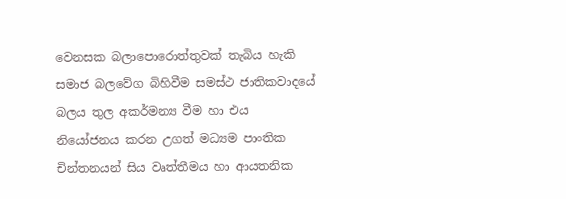වෙනසක බලාපොරොත්තුවක් තැබිය හැකි සමාජ බලවේග බිහිවීම සමස්ථ ජාතිකවාදයේ බලය තුල අකර්මන්‍ය වීම හා එය නියෝජනය කරන උගත් මධ්‍යම පාංතික චින්තනයන් සිය වෘත්තීමය හා ආයතනික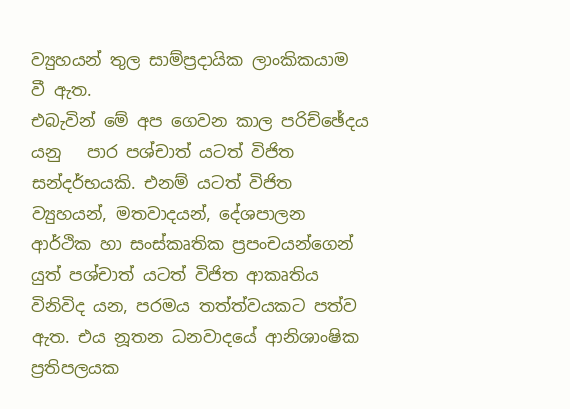ව්‍යුහයන් තුල සාම්ප්‍රදායික ලාංකිකයාම වී ඇත.
එබැවින් මේ අප ගෙවන කාල පරිච්ඡේදය යනු   පාර පශ්චාත් යටත් විජිත සන්දර්භයකි. එනම් යටත් විජිත ව්‍යුහයන්, මතවාදයන්, දේශපාලන ආර්ථික හා සංස්කෘතික ප්‍රපංචයන්ගෙන් යුත් පශ්චාත් යටත් විජිත ආකෘතිය විනිවිද යන, පරමය තත්ත්වයකට පත්ව ඇත. එය නූතන ධනවාදයේ ආනිශාංෂික ප්‍රතිපලයක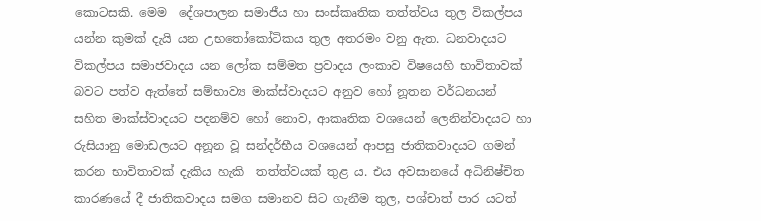කොටසකි. මෙම  දේශපාලන සමාජීය හා සංස්කෘතික තත්ත්වය තුල විකල්පය යන්න කුමක් දැයි යන උභතෝකෝටිකය තුල අතරමං වනු ඇත. ධනවාදයට විකල්පය සමාජවාදය යන ලෝක සම්මත ප්‍රවාදය ලංකාව විෂයෙහි භාවිතාවක් බවට පත්ව ඇත්තේ සම්භාව්‍ය මාක්ස්වාදයට අනුව හෝ නූතන වර්ධනයන් සහිත මාක්ස්වාදයට පදනම්ව හෝ නොව, ආකෘතික වශයෙන් ලෙනින්වාදයට හා රුසියානු මොඩලයට අනූන වූ සන්දර්භීය වශයෙන් ආපසු ජාතිකවාදයට ගමන් කරන භාවිතාවක් දැකිය හැකි  තත්ත්වයක් තුළ ය. එය අවසානයේ අධිනිෂ්චිත කාරණයේ දී ජාතිකවාදය සමග සමානව සිට ගැනීම තුල, පශ්චාත් පාර යටත්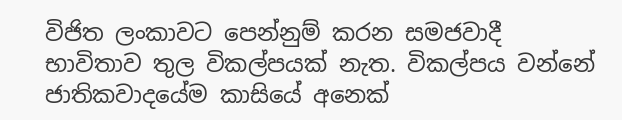විජිත ලංකාවට පෙන්නුම් කරන සමජවාදී භාවිතාව තුල විකල්පයක් නැත. විකල්පය වන්නේ ජාතිකවාදයේම කාසියේ අනෙක්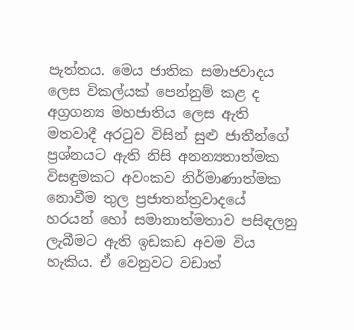පැත්තය. මෙය ජාතික සමාජවාදය ලෙස විකල්යක් පෙන්නුම් කළ ද අග්‍රගන්‍ය මහජාතිය ලෙස ඇති මතවාදී අරටුව විසින් සුළු ජාතීන්ගේ ප්‍රශ්නයට ඇති නිසි අනන්‍යතාත්මක විසඳුමකට අවංකව නිර්මාණාත්මක නොවීම තුල ප්‍රජාතන්ත්‍රවාදයේ හරයන් හෝ සමානාත්මතාව පසිඳලනු ලැබීමට ඇති ඉඩකඩ අවම විය හැකිය. ඒ වෙනුවට වඩාත්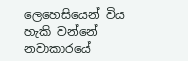ලෙහෙසියෙන් විය හැකි වන්නේ නවාකාරයේ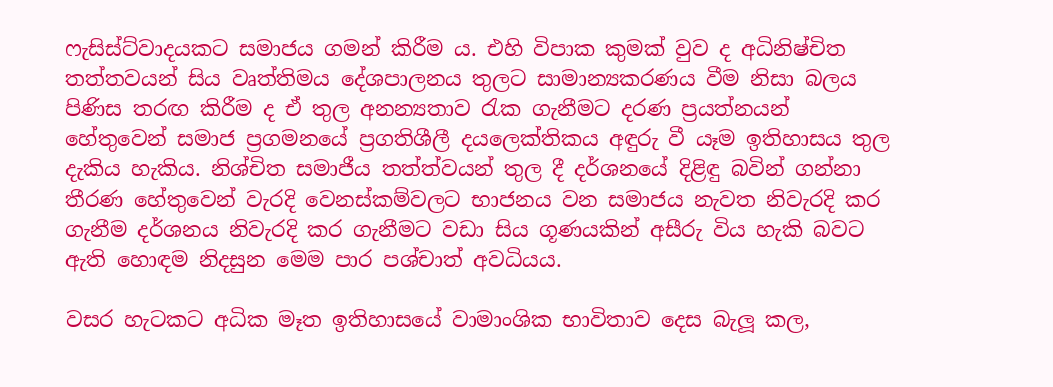ෆැසිස්ට්වාදයකට සමාජය ගමන් කිරීම ය. එහි විපාක කුමක් වුව ද අධිනිෂ්චිත තත්තවයන් සිය වෘත්තිමය දේශපාලනය තුලට සාමාන්‍යකරණය වීම නිසා බලය පිණිස තරඟ කිරීම ද ඒ තුල අනන්‍යතාව රැක ගැනීමට දරණ ප්‍රයත්නයන් හේතුවෙන් සමාජ ප්‍රගමනයේ ප්‍රගතිශීලී දයලෙක්තිකය අඳුරු වී යෑම ඉතිහාසය තුල දැකිය හැකිය. නිශ්චිත සමාජීය තත්ත්වයන් තුල දී දර්ශනයේ දිළිඳු බවින් ගන්නා තීරණ හේතුවෙන් වැරදි වෙනස්කම්වලට භාජනය වන සමාජය නැවත නිවැරදි කර ගැනීම දර්ශනය නිවැරදි කර ගැනීමට වඩා සිය ගූණයකින් අසීරු විය හැකි බවට ඇති හොඳම නිදසුන මෙම පාර පශ්චාත් අවධියය.

වසර හැටකට අධික මෑත ඉතිහාසයේ වාමාංශික භාවිතාව දෙස බැලූ කල,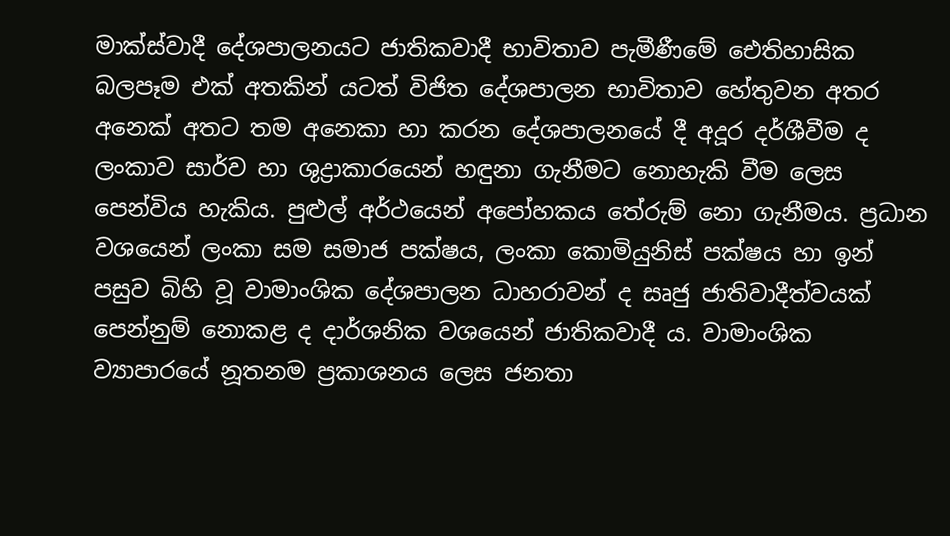මාක්ස්වාදී දේශපාලනයට ජාතිකවාදී භාවිතාව පැමීණීමේ ඓතිහාසික බලපෑම එක් අතකින් යටත් විජිත දේශපාලන භාවිතාව හේතුවන අතර අනෙක් අතට තම අනෙකා හා කරන දේශපාලනයේ දී අදූර දර්ශීවීම ද  ලංකාව සාර්ව හා ශුද්‍රාකාරයෙන් හඳුනා ගැනීමට නොහැකි වීම ලෙස පෙන්විය හැකිය. පුළුල් අර්ථයෙන් අපෝහකය තේරුම් නො ගැනීමය. ප්‍රධාන වශයෙන් ලංකා සම සමාජ පක්ෂය, ලංකා කොමියුනිස් පක්ෂය හා ඉන් පසුව බිහි වූ වාමාංශික දේශපාලන ධාහරාවන් ද සෘජු ජාතිවාදීත්වයක් පෙන්නුම් නොකළ ද දාර්ශනික වශයෙන් ජාතිකවාදී ය. වාමාංශික ව්‍යාපාරයේ නූතනම ප්‍රකාශනය ලෙස ජනතා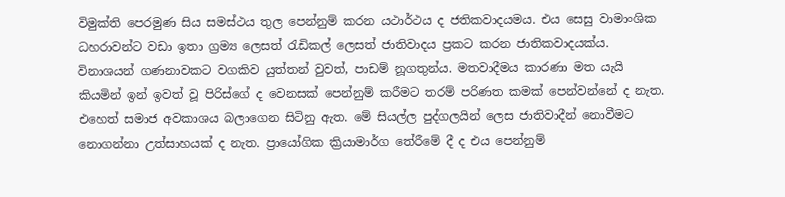විමුක්ති පෙරමුණ සිය සමස්ථය තුල පෙන්නුම් කරන යථාර්ථය ද ජතිකවාදයමය. එය සෙසු වාමාංශික ධහරාවන්ට වඩා ඉතා ග්‍රම්‍ය ලෙසත් රැඩිකල් ලෙසත් ජාතිවාදය ප්‍රකට කරන ජාතිකවාදයක්ය. විනාශයන් ගණනාවකට වගකිව යුත්තන් වුවත්, පාඩම් නූගතුන්ය. මතවාදීමය කාරණා මත යැයි කියමින් ඉන් ඉවත් වූ පිරිස්ගේ ද වෙනසක් පෙන්නුම් කරීමට තරම් පරිණත කමක් පෙන්වන්නේ ද නැත. එහෙත් සමාජ අවකාශය බලාගෙන සිටිනු ඇත. මේ සියල්ල පුද්ගලයින් ලෙස ජාතිවාදීන් නොවීමට නොගන්නා උත්සාහයක් ද නැත. ප්‍රායෝගික ක්‍රියාමාර්ග තේරීමේ දී ද එය පෙන්නුම්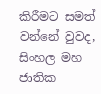කිරීමට සමත් වන්නේ වුවද, සිංහල මහ ජාතික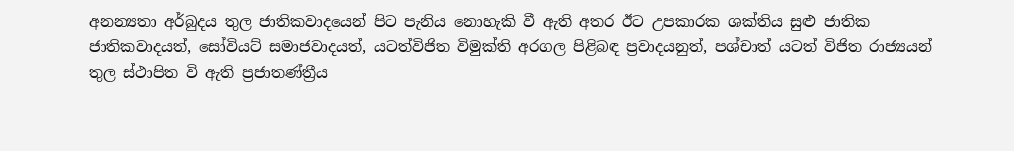අනන්‍යතා අර්බුදය තුල ජාතිකවාදයෙන් පිට පැනිය නොහැකි වී ඇති අතර ඊට උපකාරක ශක්තිය සුළු ජාතික ජාතිකවාදයත්, සෝවියට් සමාජවාදයත්, යටත්විජිත විමුක්ති අරගල පිළිබඳ ප්‍රවාදයනුත්, පශ්චාත් යටත් විජිත රාජ්‍යයන් තුල ස්ථාපිත වි ඇති ප්‍රජාතණ්ත්‍රීය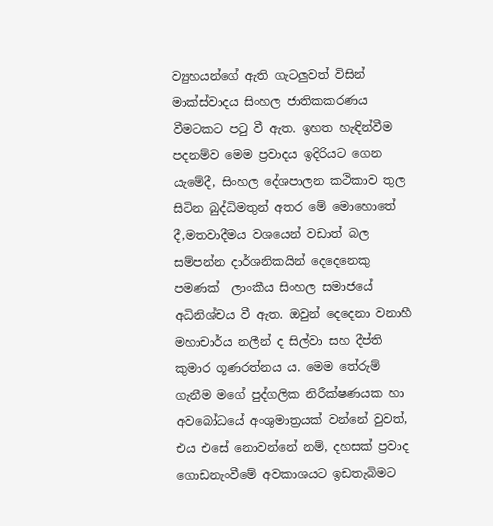ව්‍යුහයන්ගේ ඇති ගැටලුවත් විසින් මාක්ස්වාදය සිංහල ජාතිකකරණය වීමටකට පටු වී ඇත. ඉහත හැඳින්වීම පදනම්ව මෙම ප්‍රවාදය ඉදිරියට ගෙන යැමේදී, සිංහල දේශපාලන කථිකාව තුල සිටින බුද්ධිමතුන් අතර මේ මොහොතේ දී,මතවාදීමය වශයෙන් වඩාත් බල සම්පන්න දාර්ශනිකයින් දෙදෙනෙකු පමණක්  ලාංකීය සිංහල සමාජයේ අධිනිශ්චය වී ඇත. ඔවුන් දෙදෙනා වනාහී මහාචාර්ය නලීන් ද සිල්වා සහ දීප්ති කුමාර ගූණරත්නය ය. මෙම තේරුම් ගැනීම මගේ පුද්ගලික නිරීක්ෂණයක හා අවබෝධයේ අංශුමාත්‍රයක් වන්නේ වුවත්, එය එසේ නොවන්නේ නම්, දහසක් ප්‍රවාද ගොඩනැංවීමේ අවකාශයට ඉඩතැබිමට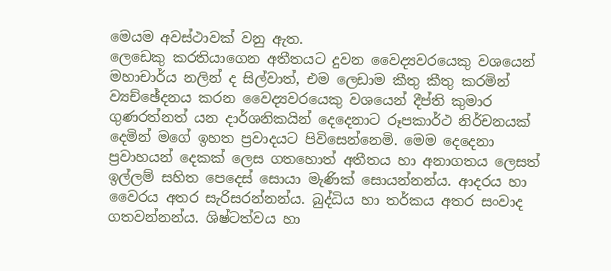මෙයම අවස්ථාවක් වනු ඇත.
ලෙඩෙකු කරතියාගෙන අතීතයට දුවන වෛද්‍යවරයෙකු වශයෙන් මහාචාර්ය නලින් ද සිල්වාත්, එම ලෙඩාම කීතු කීතු කරමින් ව්‍යච්ඡේදනය කරන වෛද්‍යවරයෙකු වශයෙන් දීප්ති කුමාර ගුණරත්නත් යන දාර්ශනිකයින් දෙදෙනාට රූපකාර්ථ නිර්චනයක් දෙමින් මගේ ඉහත ප්‍රවාදයට පිවිසෙන්නෙමි. මෙම දෙදෙනා ප්‍රවාහයන් දෙකක් ලෙස ගතහොත් අතීතය හා අනාගතය ලෙසත් ඉල්ලම් සහිත පෙදෙස් සොයා මැණික් සොයන්නන්ය. ආදරය හා වෛරය අතර සැරිසරන්නන්ය. බුද්ධිය හා තර්කය අතර සංවාද ගතවන්නන්ය. ශිෂ්ටත්වය හා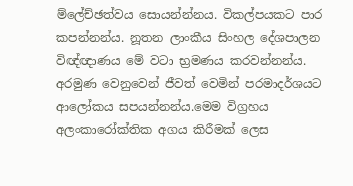ම්ලේච්ඡත්වය සොයන්න්නය. විකල්පයකට පාර කපන්නන්ය. නූතන ලාංකීය සිංහල දේශපාලන විඥ්ඥාණය මේ වටා භ්‍රමණය කරවන්නන්ය. අරමුණ වෙනුවෙන් ජීවත් වෙමින් පරමාදර්ශයට ආලෝකය සපයන්නන්ය.මෙම විග්‍රහය අලංකාරෝක්තික අගය කිරීමක් ලෙස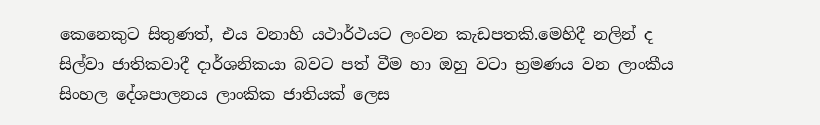කෙනෙකුට සිතුණත්, එය වනාහි යථාර්ථයට ලංවන කැඩපතකි.මෙහිදී නලින් ද සිල්වා ජාතිකවාදී දාර්ශනිකයා බවට පත් වීම හා ඔහු වටා භ්‍රමණය වන ලාංකීය සිංහල දේශපාලනය ලාංකික ජාතියක් ලෙස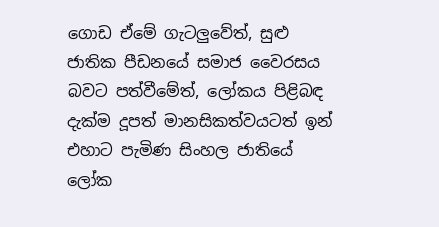ගොඩ ඒමේ ගැටලුවේත්, සුළු ජාතික පීඩනයේ සමාජ වෛරසය බවට පත්වීමේත්, ලෝකය පිළිබඳ දැක්ම දූපත් මානසිකත්වයටත් ඉන් එහාට පැමිණ සිංහල ජාතියේ ලෝක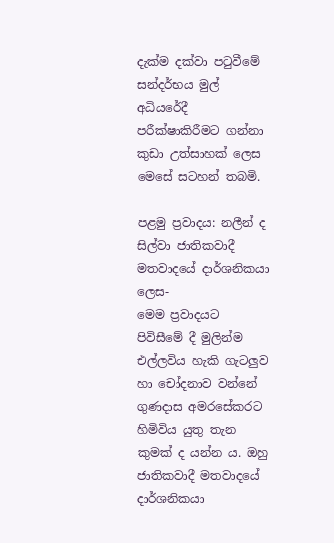දැක්ම දක්වා පටුවීමේ සන්දර්භය මුල් අධියරේදී පරීක්ෂාකිරීමට ගන්නා කුඩා උත්සාහක් ලෙස මෙසේ සටහන් තබමි.

පළමු ප්‍රවාදය: නලීන් ද සිල්වා ජාතිකවාදී මතවාදයේ දාර්ශනිකයා ලෙස-
මෙම ප්‍රවාදයට පිවිසීමේ දී මුලින්ම එල්ලවිය හැකි ගැටලුව හා චෝදනාව වන්නේ ගුණදාස අමරසේකරට හිමිවිය යුතු තැන කුමක් ද යන්න ය. ඔහු ජාතිකවාදී මතවාදයේ දාර්ශනිකයා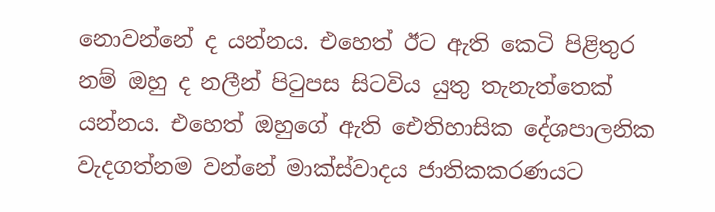නොවන්නේ ද යන්නය. එහෙත් ඊට ඇති කෙටි පිළිතුර නම් ඔහු ද නලීන් පිටුපස සිටවිය යුතු තැනැත්තෙක් යන්නය. එහෙත් ඔහුගේ ඇති ඓතිහාසික දේශපාලනික වැදගත්නම වන්නේ මාක්ස්වාදය ජාතිකකරණයට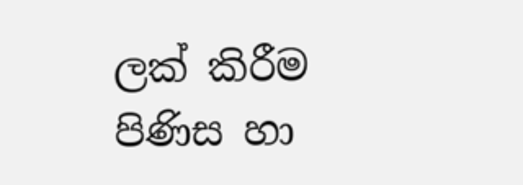ලක් කිරීම පිණිස හා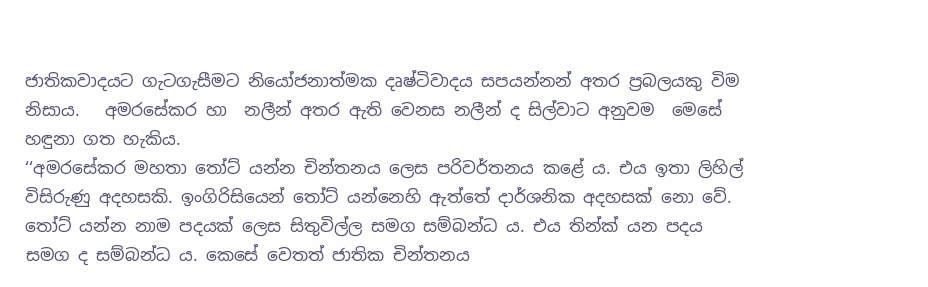ජාතිකවාදයට ගැටගැසීමට නියෝජනාත්මක දෘෂ්ටිවාදය සපයන්නන් අතර ප්‍රබලයකු විම නිසාය.   අමරසේකර හා  නලීන් අතර ඇති වෙනස නලීන් ද සිල්වාට අනුවම  මෙසේ හඳුනා ගත හැකිය.
‘‘අමරසේකර මහතා තෝට් යන්න චින්තනය ලෙස පරිවර්තනය කළේ ය. එය ඉතා ලිහිල් විසිරුණු අදහසකි. ඉංගිරිසියෙන් තෝට් යන්නෙහි ඇත්තේ දාර්ශනික අදහසක් නො වේ. තෝට් යන්න නාම පදයක් ලෙස සිතුවිල්ල සමග සම්බන්ධ ය. එය තින්ක් යන පදය සමග ද සම්බන්ධ ය. කෙසේ වෙතත් ජාතික චින්තනය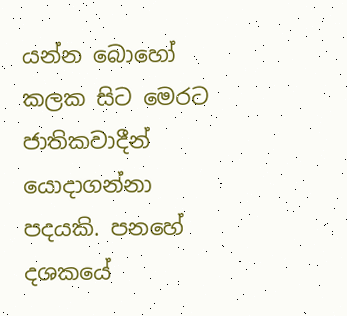යන්න බොහෝ කලක සිට මෙරට ජාතිකවාදීන් යොදාගන්නා පදයකි. පනහේ දශකයේ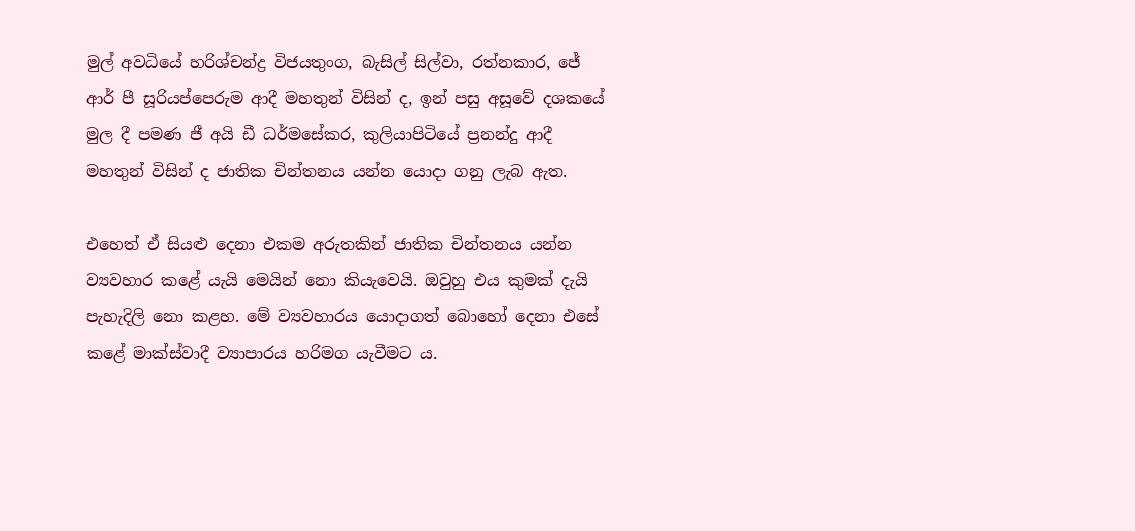මුල් අවධියේ හරිශ්චන්ද්‍ර විජයතුංග, බැසිල් සිල්වා, රත්නකාර, ජේ ආර් පී සූරියප්පෙරුම ආදී මහතුන් විසින් ද, ඉන් පසු අසූවේ දශකයේ මුල දී පමණ ජී අයි ඩී ධර්මසේකර, කුලියාපිටියේ ප්‍රනන්දු ආදී මහතුන් විසින් ද ජාතික චින්තනය යන්න යොදා ගනු ලැබ ඇත.

එහෙත් ඒ සියළු දෙනා එකම අරුතකින් ජාතික චින්තනය යන්න ව්‍යවහාර කළේ යැයි මෙයින් නො කියැවෙයි. ඔවුහු එය කුමක් දැයි පැහැදිලි නො කළහ. මේ ව්‍යවහාරය යොදාගත් බොහෝ දෙනා එසේ කළේ මාක්ස්වාදී ව්‍යාපාරය හරිමග යැවීමට ය.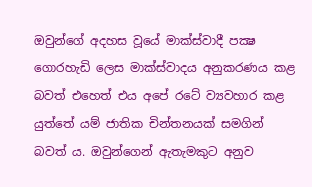ඔවුන්ගේ අදහස වූයේ මාක්ස්වාදී පක්‍ෂ ගොරහැඩි ලෙස මාක්ස්වාදය අනුකරණය කළ බවත් එහෙත් එය අපේ රටේ ව්‍යවහාර කළ යුත්තේ යම් ජාතික චින්තනයක් සමගින් බවත් ය. ඔවුන්ගෙන් ඇතැමකුට අනුව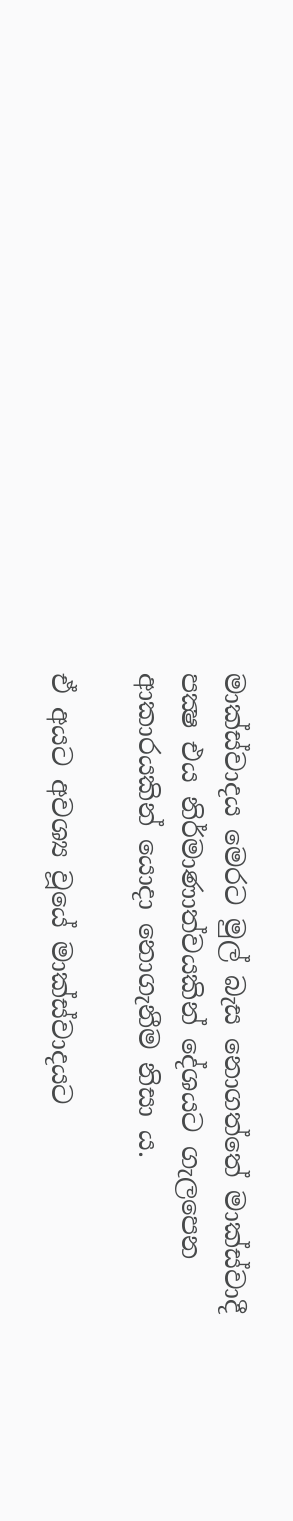මාක්ස්වාදය මෙරට මුල් බැස නොගත්තේ මාක්ස්වාදී පක්‍ෂ එය නිර්මාණාත්වයකින් දේශයට ගැලපෙන ආකාරයකින් යොදා නොගැනීම නිසා ය.

ඒ අයට අවශ්‍ය වූයේ මාක්ස්වාදයට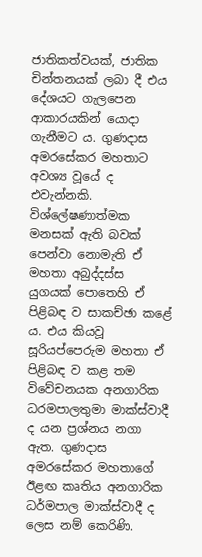ජාතිකත්වයක්, ජාතික චින්තනයක් ලබා දී එය දේශයට ගැලපෙන ආකාරයකින් යොදා ගැනීමට ය. ගුණදාස අමරසේකර මහතාට අවශ්‍ය වූයේ ද එවැන්නකි. විශ්ලේෂණාත්මක මනසක් ඇති බවක් පෙන්වා නොමැති ඒ මහතා අබුද්දස්ස යුගයක් පොතෙහි ඒ පිළිබඳ ව සාකච්ඡා කළේ ය. එය කියවූ සූරියප්පෙරුම මහතා ඒ පිළිබඳ ව කළ තම විවේචනයක අනගාරික ධරමපාලතුමා මාක්ස්වාදී ද යන ප්‍රශ්නය නගා ඇත. ගුණදාස අමරසේකර මහතාගේ ඊළඟ කෘතිය අනගාරික ධර්මපාල මාක්ස්වාදී ද ලෙස නම් කෙරිණි.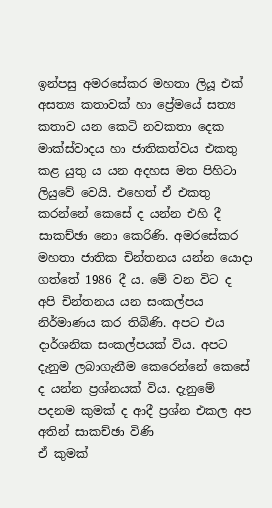ඉන්පසු අමරසේකර මහතා ලියූ එක් අසත්‍ය කතාවක් හා ප්‍රේමයේ සත්‍ය කතාව යන කෙටි නවකතා දෙක මාක්ස්වාදය හා ජාතිකත්වය එකතු කළ යුතු ය යන අදහස මත පිහිටා ලියුවේ වෙයි. එහෙත් ඒ එකතු කරන්නේ කෙසේ ද යන්න එහි දී සාකච්ඡා නො කෙරිණි. අමරසේකර මහතා ජාතික චින්තනය යන්න යොදා ගත්තේ 1986 දී ය. මේ වන විට ද අපි චින්තනය යන සංකල්පය නිර්මාණය කර තිබිණි. අපට එය දාර්ශනික සංකල්පයක් විය. අපට දැනුම ලබාගැනීම කෙරෙන්නේ කෙසේ ද යන්න ප්‍රශ්නයක් විය. දැනුමේ පදනම කුමක් ද ආදී ප්‍රශ්න එකල අප අතින් සාකච්ඡා විණි
ඒ කුමක්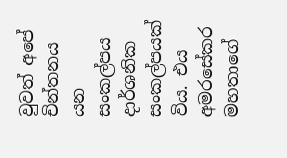වුවත් අපේ චින්තනය යන සංකල්පය දාර්ශනික සංකල්පයක් විය. එය අමරසේකර මහතාගේ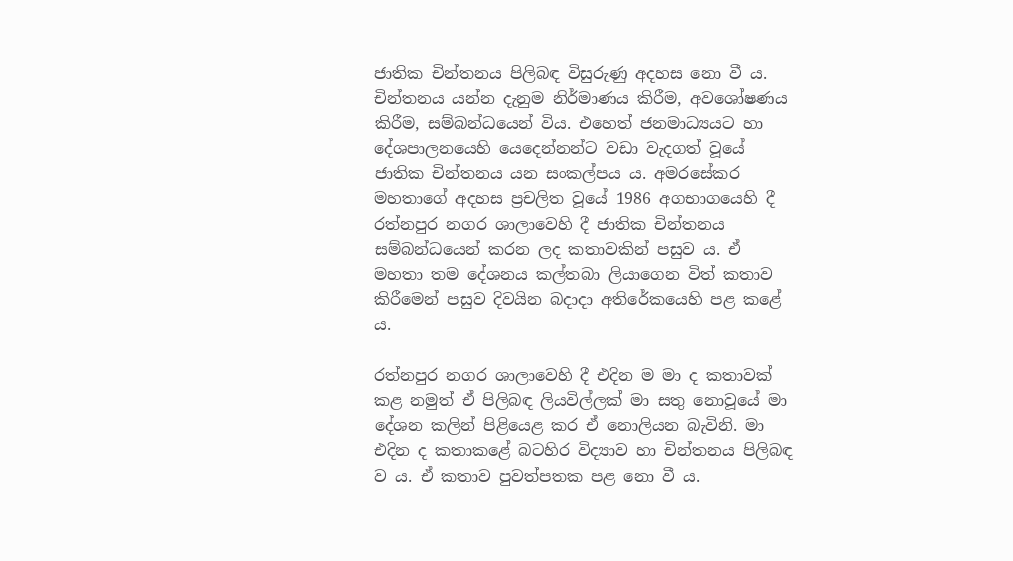ජාතික චින්තනය පිලිබඳ විසුරුණු අදහස නො වී ය. චින්තනය යන්න දැනුම නිර්මාණය කිරීම, අවශෝෂණය කිරීම, සම්බන්ධයෙන් විය. එහෙත් ජනමාධ්‍යයට හා දේශපාලනයෙහි යෙදෙන්නන්ට වඩා වැදගත් වූයේ ජාතික චින්තනය යන සංකල්පය ය. අමරසේකර මහතාගේ අදහස ප්‍රචලිත වූයේ 1986 අගභාගයෙහි දී රත්නපුර නගර ශාලාවෙහි දී ජාතික චින්තනය සම්බන්ධයෙන් කරන ලද කතාවකින් පසුව ය. ඒ මහතා තම දේශනය කල්තබා ලියාගෙන විත් කතාව කිරීමෙන් පසුව දිවයින බදාදා අතිරේකයෙහි පළ කළේ ය.

රත්නපුර නගර ශාලාවෙහි දී එදින ම මා ද කතාවක් කළ නමුත් ඒ පිලිබඳ ලියවිල්ලක් මා සතු නොවූයේ මා දේශන කලින් පිළියෙළ කර ඒ නොලියන බැවිනි. මා එදින ද කතාකළේ බටහිර විද්‍යාව හා චින්තනය පිලිබඳ ව ය. ඒ කතාව පුවත්පතක පළ නො වී ය.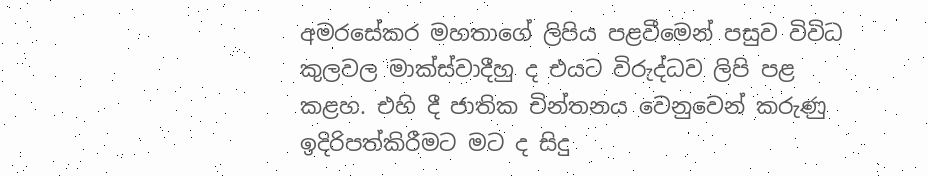අමරසේකර මහතාගේ ලිපිය පළවීමෙන් පසුව විවිධ කුලවල මාක්ස්වාදීහු ද එයට විරුද්ධව ලිපි පළ කළහ. එහි දී ජාතික චින්තනය වෙනුවෙන් කරුණු ඉදිරිපත්කිරීමට මට ද සිදු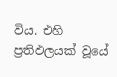විය. එහි ප්‍රතිඵලයක් වූයේ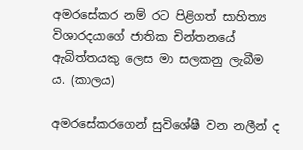අමරසේකර නම් රට පිළිගත් සාහිත්‍ය විශාරදයාගේ ජාතික චින්තනයේ ඇබිත්තයකු ලෙස මා සලකනු ලැබීම ය. (කාලය)

අමරසේකරගෙන් සුවිශේෂී වන නලීන් ද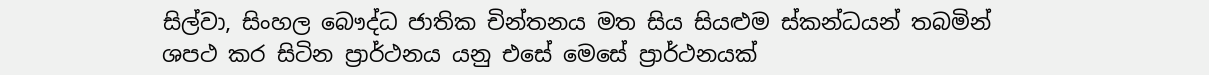සිල්වා, සිංහල බෞද්ධ ජාතික චින්තනය මත සිය සියළුම ස්කන්ධයන් තබමින් ශපථ කර සිටින ප්‍රාර්ථනය යනු එසේ මෙසේ ප්‍රාර්ථනයක්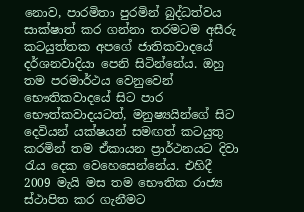නොව, පාරමිතා පුරමින් බුද්ධත්වය සාක්ෂාත් කර ගන්නා තරමටම අසීරු කටයුත්තක අපගේ ජාතිකවාදයේ දර්ශනවාදියා පෙනි සිටින්නේය. ඔහු තම පරමාර්ථය වෙනුවෙන් භෞතිකවාදයේ සිට පාර භෞත්කවාදයටත්, මනුෂ්‍යයින්ගේ සිට දෙවියන් යක්ෂයන් සමඟත් කටයුතු කරමින් තම ඒකායන ප්‍රාර්ථනයට දිවා රැය දෙක වෙහෙසෙන්නේය. එහිදී 2009 මැයි මස තම භෞතික රාජ්‍ය ස්ථාපිත කර ගැනීමට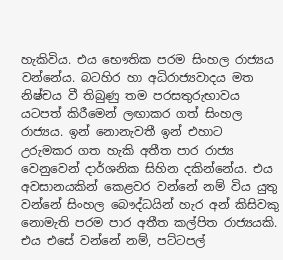හැකිවිය. එය භෞතික පරම සිංහල රාජ්‍යය වන්නේය. බටහිර හා අධිරාජ්‍යවාදය මත නිෂ්චය වී තිබුණු තම පරසතුරුභාවය යටපත් කිරීමෙන් ලඟාකර ගත් සිංහල රාජ්‍යය. ඉන් නොනැවතී ඉන් එහාට උරුමකර ගත හැකි අතීත පාර රාජ්‍ය වෙනුවෙන් දාර්ශනික සිහින දකින්නේය. එය අවසානයකින් කෙළවර වන්නේ නම් විය යුතු වන්නේ සිංහල බෞද්ධයින් හැර අන් කිසිවකු නොමැති පරම පාර අතීත කල්පිත රාජ්‍යයකි. එය එසේ වන්නේ නම්, පට්ටපල්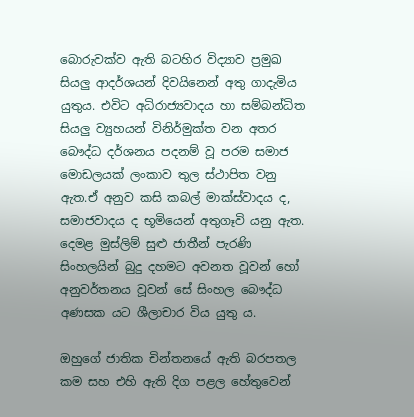බොරුවක්ව ඇති බටහිර විද්‍යාව ප්‍රමුඛ සියලු ආදර්ශයන් දිවයිනෙන් අතු ගාදැමිය යුතුය. එවිට අධිරාජ්‍යවාදය හා සම්බන්ධිත සියලු ව්‍යුහයන් විනිර්මුක්ත වන අතර බෞද්ධ දර්ශනය පදනම් වූ පරම සමාජ මොඩලයක් ලංකාව තුල ස්ථාපිත වනු ඇත.ඒ අනුව කසි කබල් මාක්ස්වාදය ද, සමාජවාදය ද භූමියෙන් අතුගෑවි යනු ඇත. දෙමළ මුස්ලිම් සුළු ජාතීන් පැරණි සිංහලයින් බුදු දහමට අවනත වූවන් හෝ අනුවර්තනය වූවන් සේ සිංහල බෞද්ධ අණසක යට ශීලාචාර විය යුතු ය.

ඔහුගේ ජාතික චින්තනයේ ඇති බරපතල කම සහ එහි ඇති දිග පළල හේතුවෙන්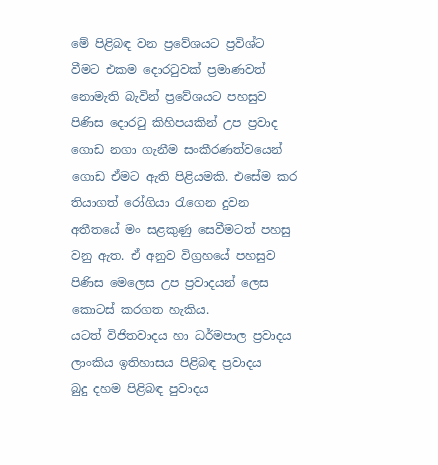මේ පිළිබඳ වන ප්‍රවේශයට ප්‍රවිශ්ට වීමට එකම දොරටුවක් ප්‍රමාණවත් නොමැති බැවින් ප්‍රවේශයට පහසුව පිණිස දොරටු කිහිපයකින් උප ප්‍රවාද ගොඩ නගා ගැනීම සංකීරණත්වයෙන් ගොඩ ඒමට ඇති පිළියමකි. එසේම කර තියාගත් රෝගියා රැගෙන දුවන අතීතයේ මං සළකුණු සෙවීමටත් පහසු වනු ඇත. ඒ අනුව විග්‍රහයේ පහසුව පිණිස මෙලෙස උප ප්‍රවාදයන් ලෙස කොටස් කරගත හැකිය.
යටත් විජිතවාදය හා ධර්මපාල ප්‍රවාදය
ලාංකිය ඉතිහාසය පිළිබඳ ප්‍රවාදය
බුදු දහම පිළිබඳ පුවාදය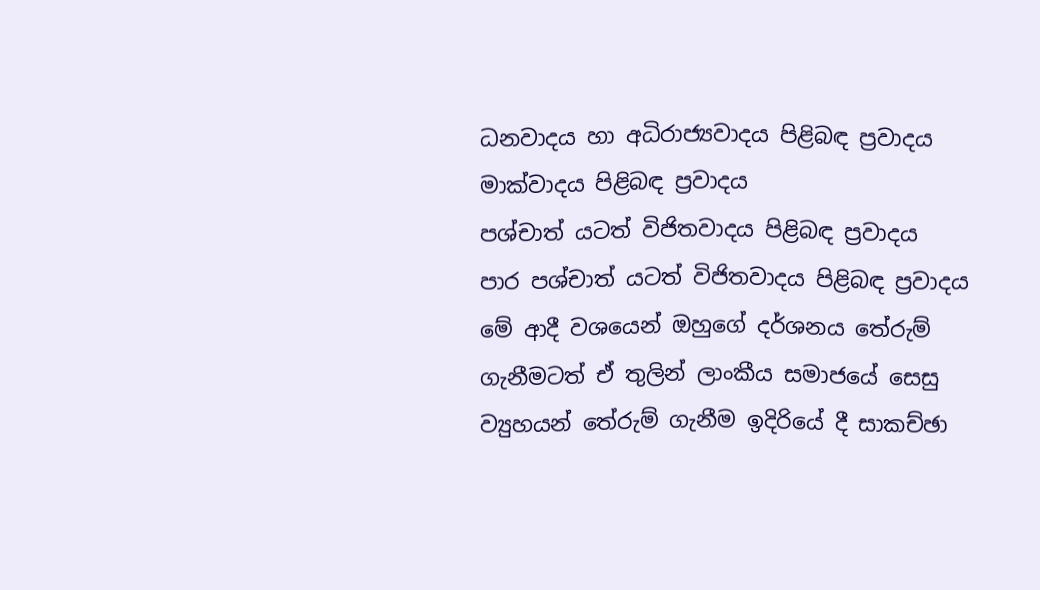ධනවාදය හා අධිරාජ්‍යවාදය පිළිබඳ ප්‍රවාදය
මාක්වාදය පිළිබඳ ප්‍රවාදය
පශ්චාත් යටත් විජිතවාදය පිළිබඳ ප්‍රවාදය
පාර පශ්චාත් යටත් විජිතවාදය පිළිබඳ ප්‍රවාදය
මේ ආදී වශයෙන් ඔහුගේ දර්ශනය තේරුම් ගැනීමටත් ඒ තුලින් ලාංකීය සමාජයේ සෙසු ව්‍යුහයන් තේරුම් ගැනීම ඉදිරියේ දී සාකච්ඡා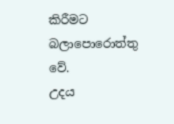කිරීමට බලාපොරොත්තු වේ.
උදය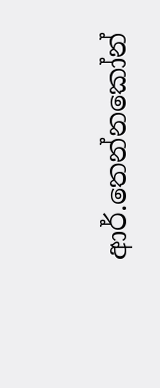ආර්.තෙන්නකෝන්